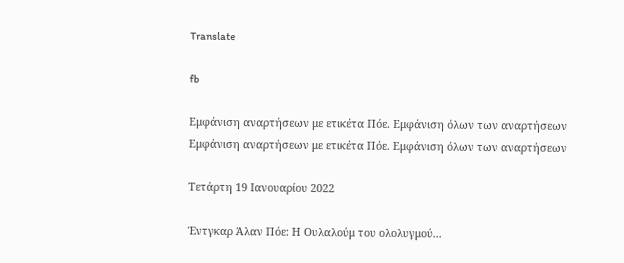Translate

fb

Εμφάνιση αναρτήσεων με ετικέτα Πόε. Εμφάνιση όλων των αναρτήσεων
Εμφάνιση αναρτήσεων με ετικέτα Πόε. Εμφάνιση όλων των αναρτήσεων

Τετάρτη 19 Ιανουαρίου 2022

Έντγκαρ Άλαν Πόε: Η Ουλαλούμ του ολολυγμού...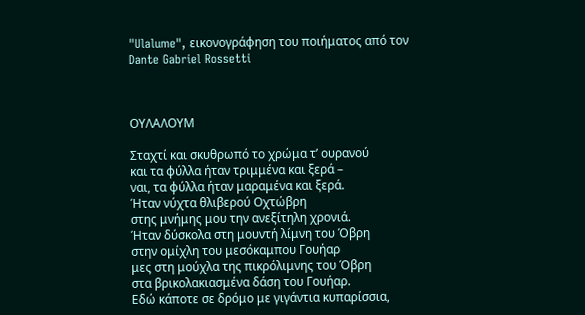"Ulalume", εικονογράφηση του ποιήματος από τον Dante Gabriel Rossetti



ΟΥΛΑΛΟΥΜ

Σταχτί και σκυθρωπό το χρώμα τ’ ουρανού
και τα φύλλα ήταν τριμμένα και ξερά –
ναι, τα φύλλα ήταν μαραμένα και ξερά.
Ήταν νύχτα θλιβερού Οχτώβρη
στης μνήμης μου την ανεξίτηλη χρονιά.
Ήταν δύσκολα στη μουντή λίμνη του Όβρη
στην ομίχλη του μεσόκαμπου Γουήαρ
μες στη μούχλα της πικρόλιμνης του Όβρη
στα βρικολακιασμένα δάση του Γουήαρ.
Εδώ κάποτε σε δρόμο με γιγάντια κυπαρίσσια,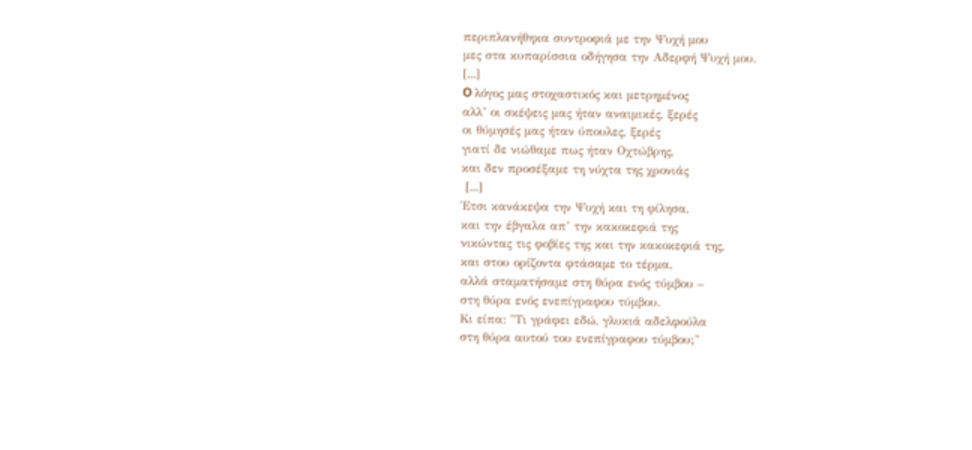περιπλανήθηκα συντροφιά με την Ψυχή μου
μες στα κυπαρίσσια οδήγησα την Αδερφή Ψυχή μου.
[...]
O λόγος μας στοχαστικός και μετρημένος
αλλ’ οι σκέψεις μας ήταν αναιμικές, ξερές
οι θύμησές μας ήταν ύπουλες, ξερές
γιατί δε νιώθαμε πως ήταν Οχτώβρης,
και δεν προσέξαμε τη νύχτα της χρονιάς
 [...]
Έτσι κανάκεψα την Ψυχή και τη φίλησα,
και την έβγαλα απ’ την κακοκεφιά της
νικώντας τις φοβίες της και την κακοκεφιά της,
και στου ορίζοντα φτάσαμε το τέρμα,
αλλά σταματήσαμε στη θύρα ενός τύμβου –
στη θύρα ενός ενεπίγραφου τύμβου.
Κι είπα: "Τι γράφει εδώ, γλυκιά αδελφούλα
στη θύρα αυτού του ενεπίγραφου τύμβου;"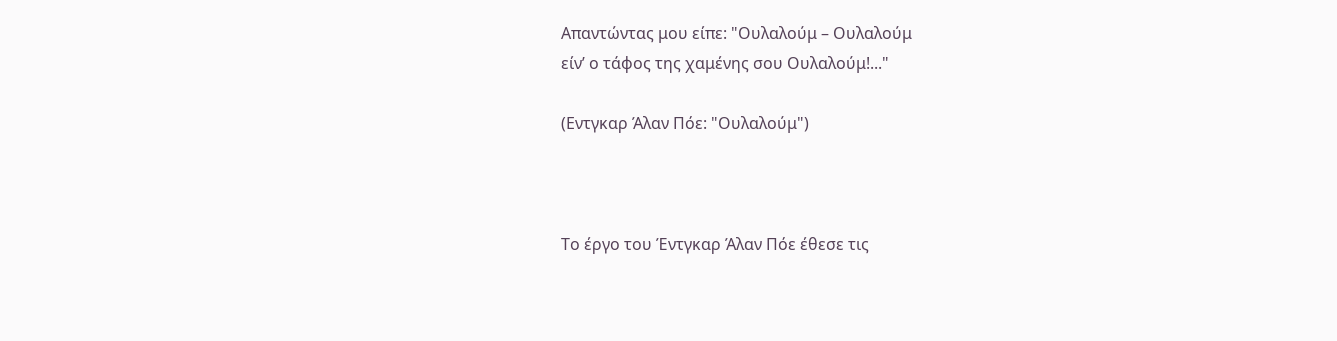Απαντώντας μου είπε: "Ουλαλούμ – Ουλαλούμ
είν’ ο τάφος της χαμένης σου Ουλαλούμ!..."

(Εντγκαρ Άλαν Πόε: "Ουλαλούμ")



Το έργο του Έντγκαρ Άλαν Πόε έθεσε τις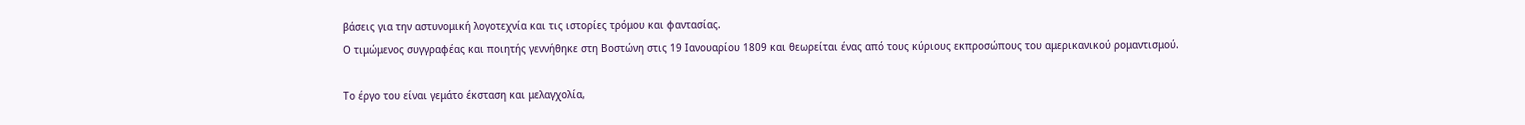βάσεις για την αστυνομική λογοτεχνία και τις ιστορίες τρόμου και φαντασίας.
Ο τιμώμενος συγγραφέας και ποιητής γεννήθηκε στη Βοστώνη στις 19 Ιανουαρίου 1809 και θεωρείται ένας από τους κύριους εκπροσώπους του αμερικανικού ρομαντισμού.

Το έργο του είναι γεμάτο έκσταση και μελαγχολία,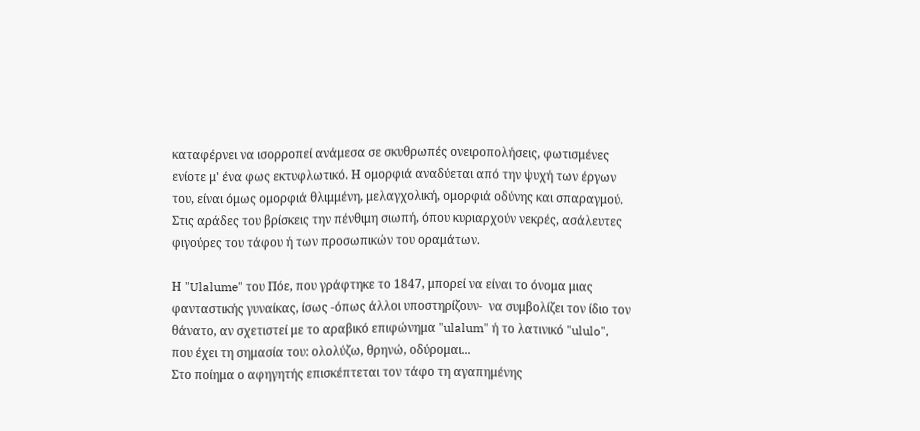καταφέρνει να ισορροπεί ανάμεσα σε σκυθρωπές ονειροπολήσεις, φωτισμένες ενίοτε μ' ένα φως εκτυφλωτικό. Η ομορφιά αναδύεται από την ψυχή των έργων του, είναι όμως ομορφιά θλιμμένη, μελαγχολική, ομορφιά οδύνης και σπαραγμού. Στις αράδες του βρίσκεις την πένθιμη σιωπή, όπου κυριαρχούν νεκρές, ασάλευτες φιγούρες του τάφου ή των προσωπικών του οραμάτων.

Η "Ulalume" του Πόε, που γράφτηκε το 1847, μπορεί να είναι το όνομα μιας φανταστικής γυναίκας, ίσως -όπως άλλοι υποστηρίζουν-  να συμβολίζει τον ίδιο τον θάνατο, αν σχετιστεί με το αραβικό επιφώνημα "ulalum" ή το λατινικό "ululo", που έχει τη σημασία του: ολολύζω, θρηνώ, οδύρομαι...
Στο ποίημα ο αφηγητής επισκέπτεται τον τάφο τη αγαπημένης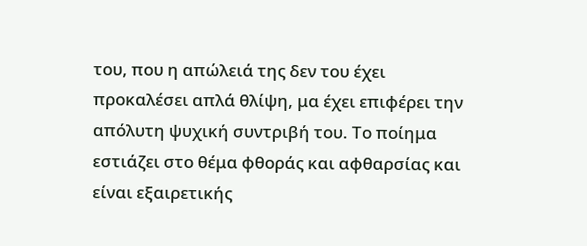του, που η απώλειά της δεν του έχει προκαλέσει απλά θλίψη, μα έχει επιφέρει την απόλυτη ψυχική συντριβή του. Το ποίημα εστιάζει στο θέμα φθοράς και αφθαρσίας και είναι εξαιρετικής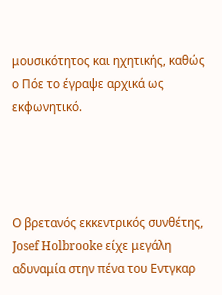μουσικότητος και ηχητικής, καθώς ο Πόε το έγραψε αρχικά ως εκφωνητικό.




Ο βρετανός εκκεντρικός συνθέτης, Josef Holbrooke είχε μεγάλη αδυναμία στην πένα του Εντγκαρ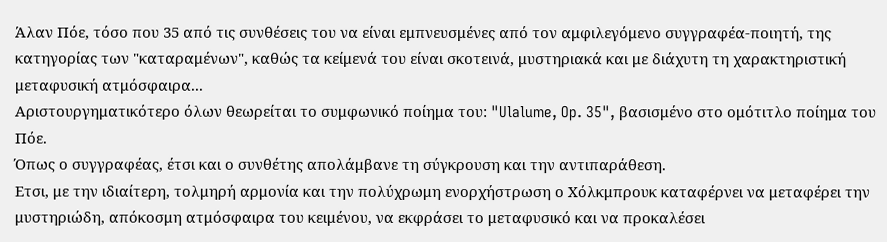Άλαν Πόε, τόσο που 35 από τις συνθέσεις του να είναι εμπνευσμένες από τον αμφιλεγόμενο συγγραφέα-ποιητή, της κατηγορίας των "καταραμένων", καθώς τα κείμενά του είναι σκοτεινά, μυστηριακά και με διάχυτη τη χαρακτηριστική μεταφυσική ατμόσφαιρα...
Αριστουργηματικότερο όλων θεωρείται το συμφωνικό ποίημα του: "Ulalume, Op. 35", βασισμένο στο ομότιτλο ποίημα του Πόε.
Όπως ο συγγραφέας, έτσι και ο συνθέτης απολάμβανε τη σύγκρουση και την αντιπαράθεση.
Ετσι, με την ιδιαίτερη, τολμηρή αρμονία και την πολύχρωμη ενορχήστρωση ο Χόλκμπρουκ καταφέρνει να μεταφέρει την μυστηριώδη, απόκοσμη ατμόσφαιρα του κειμένου, να εκφράσει το μεταφυσικό και να προκαλέσει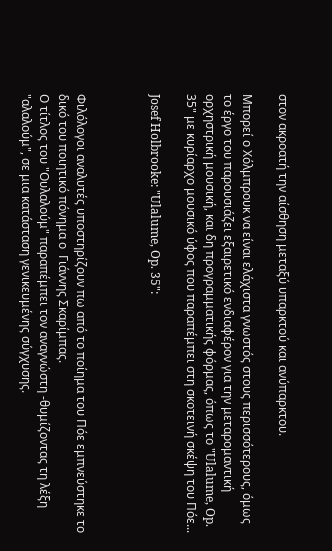στον ακροατή την αίσθηση μεταξύ υπαρκτού και ανύπαρκτου.

Μπορεί ο Χόλμπρουκ να είναι ελάχιστα γνωστός στους περισσότερους, όμως το έργο του παρουσιάζει εξαιρετικό ενδιαφέρον για την μεταρομαντική ορχηστρική μουσική, και δη προγραμματικής φόρμας, όπως το "Ulalume, Op. 35" με κυρίαρχο μουσικό ύφος που παραπέμπει στη σκοτεινή σκέψη του Πόε...

Josef Holbrooke: "Ulalume, Op. 35":



Φιλόλογοι αναλυτές υποστηρίζουν πω από το ποίημα του Πόε εμπνεύστηκε το δικό του ποιητικό πόνημα ο  Γιάννης Σκαρίμπας.
Ο τίτλος του "Ουλαλούμ" παραπέμπει τον αναγνώστη -θυμίζοντας τη λέξη "αλαλούμ", σε μια κατάσταση γενικευμένης σύγχυσης.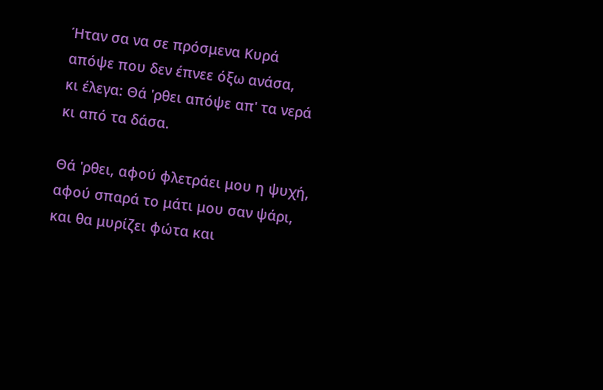Ήταν σα να σε πρόσμενα Κυρά
απόψε που δεν έπνεε όξω ανάσα,
κι έλεγα: Θά 'ρθει απόψε απ' τα νερά
κι από τα δάσα.

Θά 'ρθει, αφού φλετράει μου η ψυχή,
αφού σπαρά το μάτι μου σαν ψάρι,
και θα μυρίζει φώτα και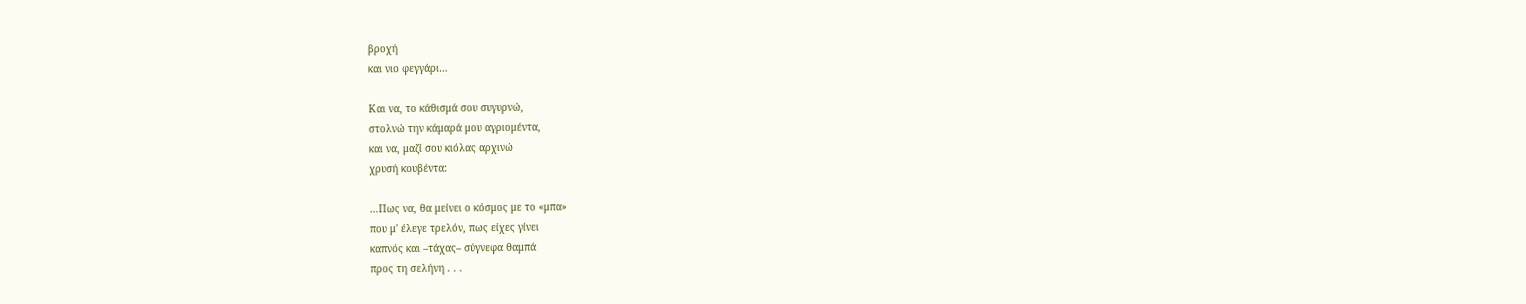βροχή
και νιο φεγγάρι…

Και να, το κάθισμά σου συγυρνώ,
στολνώ την κάμαρά μου αγριομέντα,
και να, μαζί σου κιόλας αρχινώ
χρυσή κουβέντα:

…Πως να, θα μείνει ο κόσμος με το «μπα»
που μ' έλεγε τρελόν, πως είχες γίνει
καπνός και –τάχας– σύγνεφα θαμπά
προς τη σελήνη . . .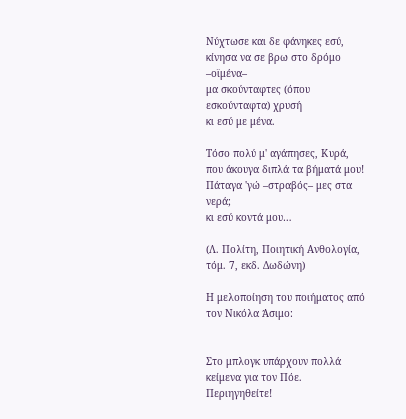Νύχτωσε και δε φάνηκες εσύ,
κίνησα να σε βρω στο δρόμο –οϊμένα–
μα σκούνταφτες (όπου εσκούνταφτα) χρυσή
κι εσύ με μένα.

Τόσο πολύ μ' αγάπησες, Κυρά,
που άκουγα διπλά τα βήματά μου!
Πάταγα 'γώ –στραβός– μες στα νερά;
κι εσύ κοντά μου…

(Λ. Πολίτη, Ποιητική Aνθολογία, τόμ. 7, εκδ. Δωδώνη)

Η μελοποίηση του ποιήματος από τον Νικόλα Άσιμο:


Στο μπλογκ υπάρχουν πολλά κείμενα για τον Πόε. Περιηγηθείτε!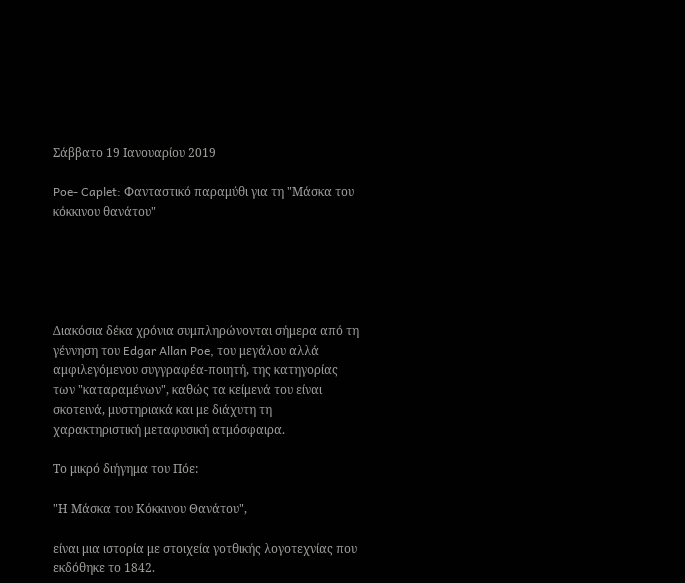Σάββατο 19 Ιανουαρίου 2019

Poe- Caplet: Φανταστικό παραμύθι για τη "Μάσκα του κόκκινου θανάτου"





Διακόσια δέκα χρόνια συμπληρώνονται σήμερα από τη γέννηση του Edgar Allan Poe, του μεγάλου αλλά αμφιλεγόμενου συγγραφέα-ποιητή, της κατηγορίας των "καταραμένων", καθώς τα κείμενά του είναι σκοτεινά, μυστηριακά και με διάχυτη τη χαρακτηριστική μεταφυσική ατμόσφαιρα.

Tο μικρό διήγημα του Πόε:

"Η Μάσκα του Κόκκινου Θανάτου",

είναι μια ιστορία με στοιχεία γοτθικής λογοτεχνίας που εκδόθηκε το 1842.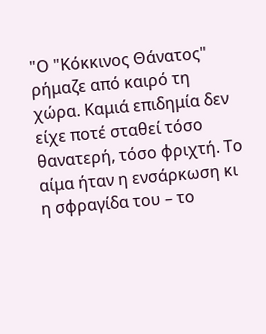"Ο "Κόκκινος Θάνατος" ρήμαζε από καιρό τη χώρα. Καμιά επιδημία δεν είχε ποτέ σταθεί τόσο θανατερή, τόσο φριχτή. Το αίμα ήταν η ενσάρκωση κι η σφραγίδα του – το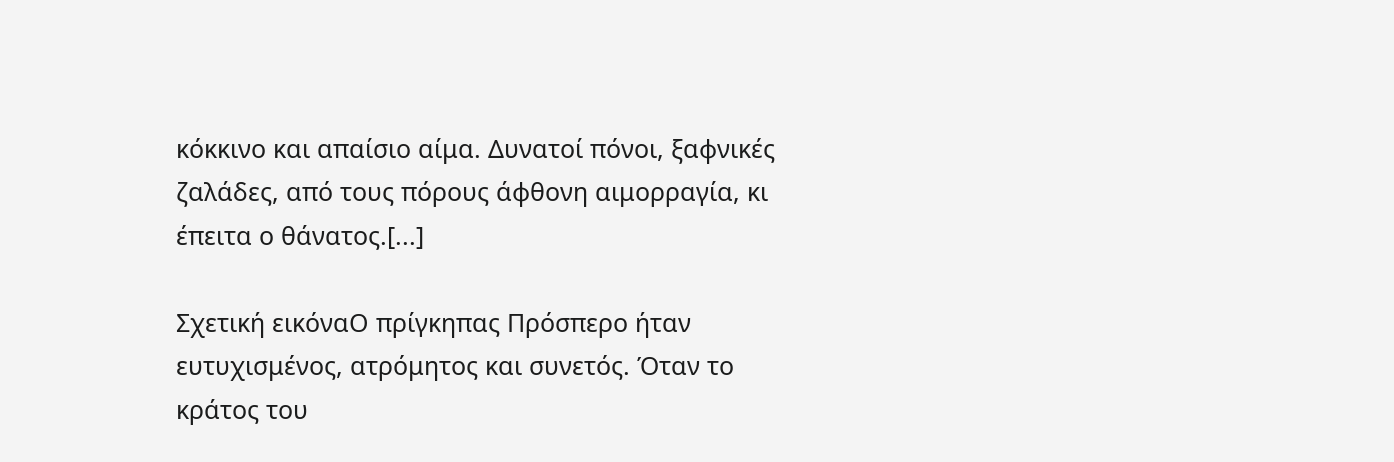κόκκινο και απαίσιο αίμα. Δυνατοί πόνοι, ξαφνικές ζαλάδες, από τους πόρους άφθονη αιμορραγία, κι έπειτα ο θάνατος.[...]

Σχετική εικόναΟ πρίγκηπας Πρόσπερο ήταν ευτυχισμένος, ατρόμητος και συνετός. Όταν το κράτος του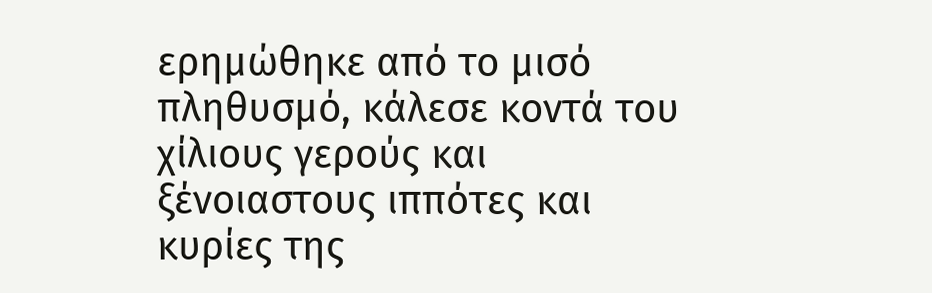ερημώθηκε από το μισό πληθυσμό, κάλεσε κοντά του χίλιους γερούς και ξένοιαστους ιππότες και κυρίες της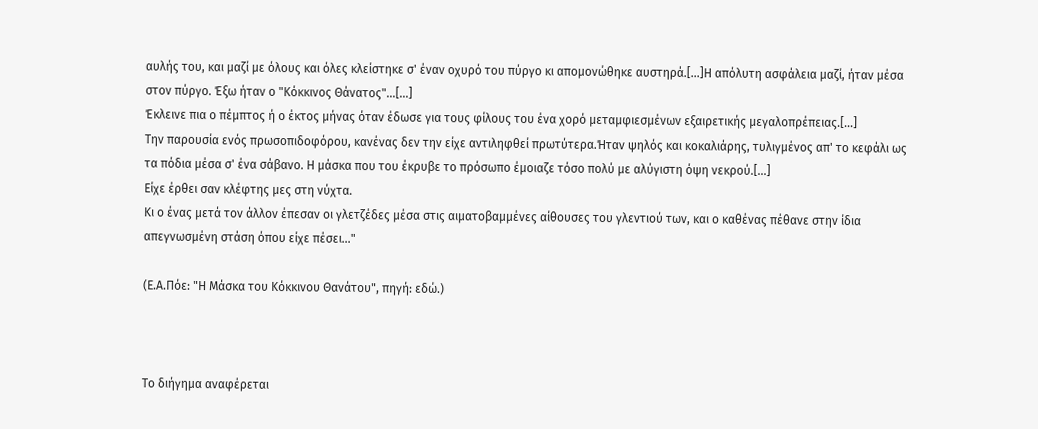αυλής του, και μαζί με όλους και όλες κλείστηκε σ' έναν οχυρό του πύργο κι απομονώθηκε αυστηρά.[...]Η απόλυτη ασφάλεια μαζί, ήταν μέσα στον πύργο. Έξω ήταν ο "Κόκκινος Θάνατος"...[...]
Έκλεινε πια ο πέμπτος ή ο έκτος μήνας όταν έδωσε για τους φίλους του ένα χορό μεταμφιεσμένων εξαιρετικής μεγαλοπρέπειας.[...]
Την παρουσία ενός πρωσοπιδοφόρου, κανένας δεν την είχε αντιληφθεί πρωτύτερα.Ήταν ψηλός και κοκαλιάρης, τυλιγμένος απ' το κεφάλι ως τα πόδια μέσα σ' ένα σάβανο. Η μάσκα που του έκρυβε το πρόσωπο έμοιαζε τόσο πολύ με αλύγιστη όψη νεκρού.[...]
Είχε έρθει σαν κλέφτης μες στη νύχτα.
Κι ο ένας μετά τον άλλον έπεσαν οι γλετζέδες μέσα στις αιματοβαμμένες αίθουσες του γλεντιού των, και ο καθένας πέθανε στην ίδια απεγνωσμένη στάση όπου είχε πέσει..."

(Ε.Α.Πόε: "Η Μάσκα του Κόκκινου Θανάτου", πηγή: εδώ.)



Το διήγημα αναφέρεται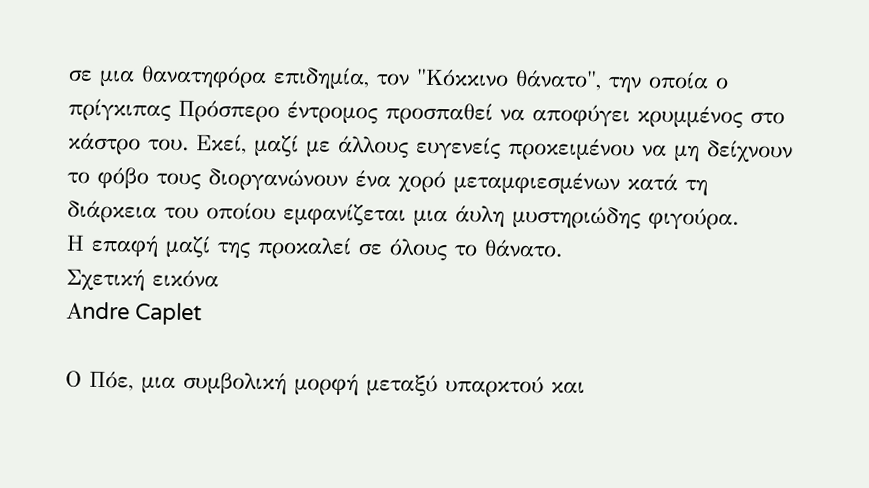σε μια θανατηφόρα επιδημία, τον "Κόκκινο θάνατο", την οποία ο πρίγκιπας Πρόσπερο έντρομος προσπαθεί να αποφύγει κρυμμένος στο κάστρο του. Εκεί, μαζί με άλλους ευγενείς προκειμένου να μη δείχνουν το φόβο τους διοργανώνουν ένα χορό μεταμφιεσμένων κατά τη διάρκεια του οποίου εμφανίζεται μια άυλη μυστηριώδης φιγούρα.
Η επαφή μαζί της προκαλεί σε όλους το θάνατο.
Σχετική εικόνα
Αndre Caplet

Ο Πόε, μια συμβολική μορφή μεταξύ υπαρκτού και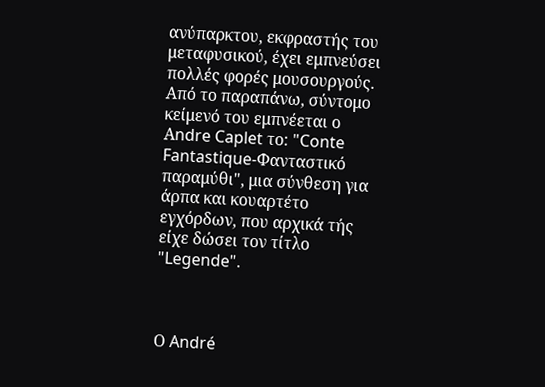ανύπαρκτου, εκφραστής του μεταφυσικού, έχει εμπνεύσει πολλές φορές μουσουργούς.
Από το παραπάνω, σύντομο κείμενό του εμπνέεται ο Αndre Caplet το: "Conte Fantastique-Φανταστικό παραμύθι", μια σύνθεση για άρπα και κουαρτέτο εγχόρδων, που αρχικά τής είχε δώσει τον τίτλο "Legende".



Ο André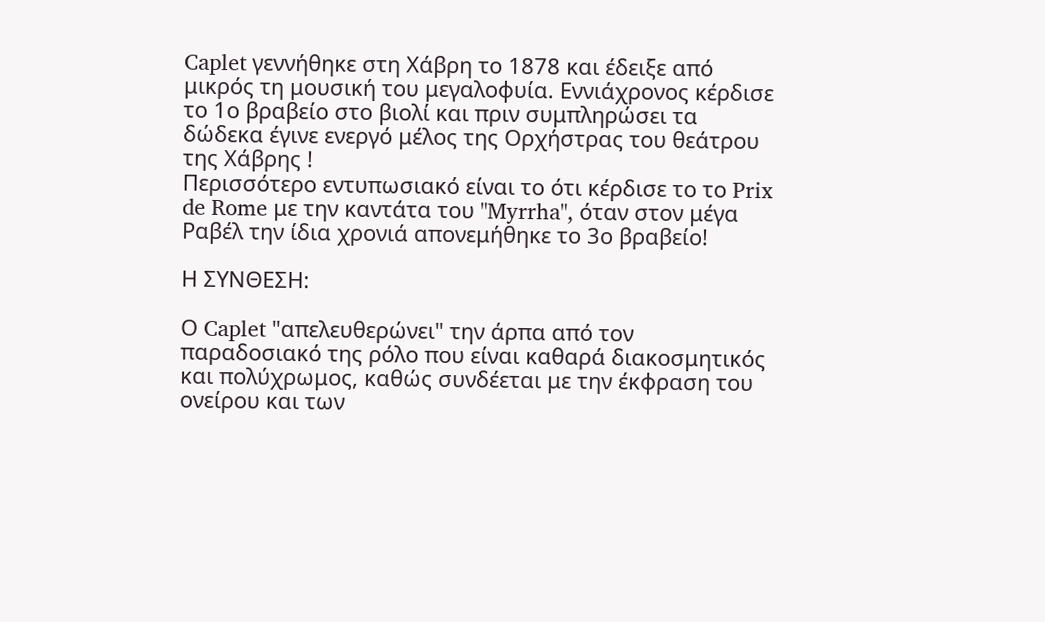Caplet γεννήθηκε στη Χάβρη το 1878 και έδειξε από μικρός τη μουσική του μεγαλοφυία. Εννιάχρονος κέρδισε το 1ο βραβείο στο βιολί και πριν συμπληρώσει τα δώδεκα έγινε ενεργό μέλος της Ορχήστρας του θεάτρου της Χάβρης !
Περισσότερο εντυπωσιακό είναι το ότι κέρδισε το το Prix de Rome με την καντάτα του "Myrrha", όταν στον μέγα Ραβέλ την ίδια χρονιά απονεμήθηκε το 3ο βραβείο!

Η ΣΥΝΘΕΣΗ:

Ο Caplet "απελευθερώνει" την άρπα από τον παραδοσιακό της ρόλο που είναι καθαρά διακοσμητικός και πολύχρωμος, καθώς συνδέεται με την έκφραση του ονείρου και των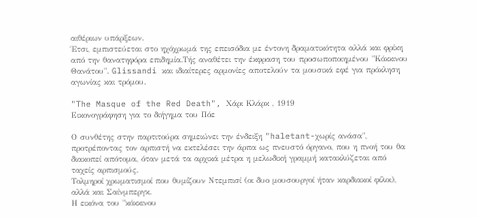αιθέριων υπάρξεων.
Έτσι, εμπιστεύεται στο ηχόχρωμά της επεισόδια με έντονη δραματικότητα αλλά και φρίκη από την θανατηφόρα επιδημία.Τής αναθέτει την έκφραση του προσωποποιημένου "Κόκκινου Θανάτου". Glissandi και ιδιαίτερες αρμονίες αποτελούν τα μουσικά εφέ για πρόκληση αγωνίας και τρόμου.

"The Masque of the Red Death", Χάρι Κλάρκ , 1919
Εικονογράφηση για το διήγημα του Πόε

Ο συνθέτης στην παρτιτούρα σημειώνει την ένδειξη "haletant-χωρίς ανάσα", προτρέποντας τον αρπιστή να εκτελέσει την άρπα ως πνευστό όργανο, που η πνοή του θα διακοπεί απότομα, όταν μετά τα αρχικά μέτρα η μελωδική γραμμή κατακλύζεται από ταχείς αρπισμούς.
Τολμηροί χρωματισμοί που θυμίζουν Ντεμπισί (οι δυο μουσουργοί ήταν καρδιακοί φίλοι), αλλά και Σαίνμπεργκ.
Η εικόνα του "κόκκινου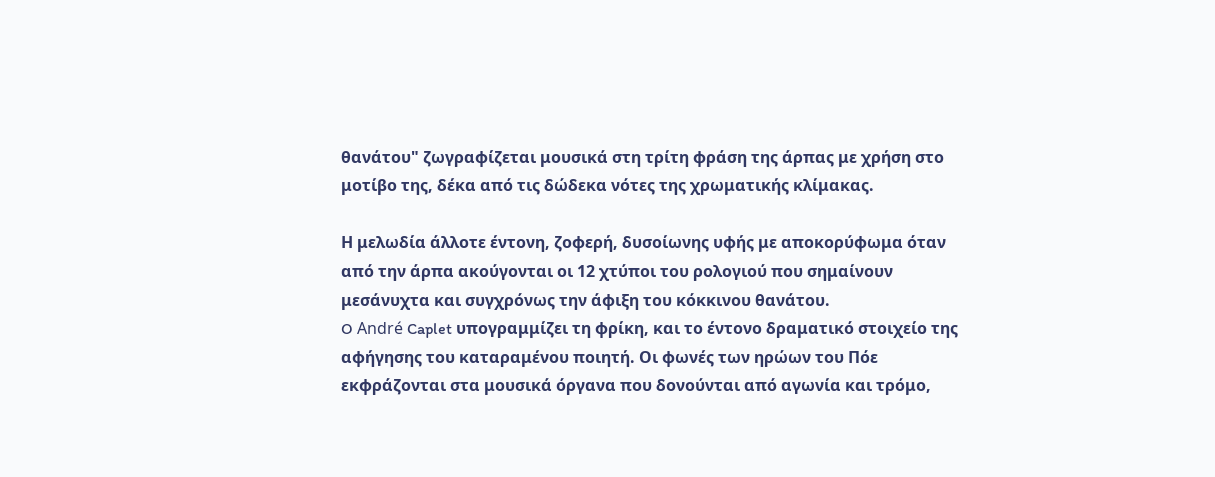θανάτου" ζωγραφίζεται μουσικά στη τρίτη φράση της άρπας με χρήση στο μοτίβο της, δέκα από τις δώδεκα νότες της χρωματικής κλίμακας.

Η μελωδία άλλοτε έντονη, ζοφερή, δυσοίωνης υφής με αποκορύφωμα όταν από την άρπα ακούγονται οι 12 χτύποι του ρολογιού που σημαίνουν μεσάνυχτα και συγχρόνως την άφιξη του κόκκινου θανάτου.
O André Caplet υπογραμμίζει τη φρίκη, και το έντονο δραματικό στοιχείο της αφήγησης του καταραμένου ποιητή. Οι φωνές των ηρώων του Πόε εκφράζονται στα μουσικά όργανα που δονούνται από αγωνία και τρόμο,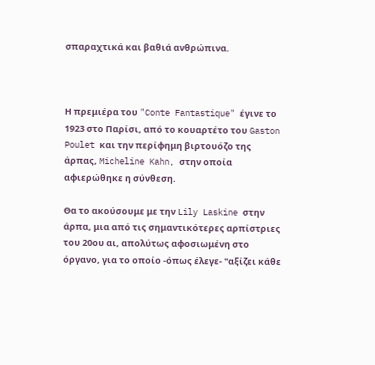σπαραχτικά και βαθιά ανθρώπινα.



Η πρεμιέρα του "Conte Fantastique" έγινε το 1923 στο Παρίσι, από το κουαρτέτο του Gaston Poulet και την περίφημη βιρτουόζο της άρπας, Micheline Kahn, στην οποία αφιερώθηκε η σύνθεση.

Θα το ακούσουμε με την Lily Laskine στην άρπα, μια από τις σημαντικότερες αρπίστριες του 20ου αι, απολύτως αφοσιωμένη στο όργανο, για το οποίο -όπως έλεγε- "αξίζει κάθε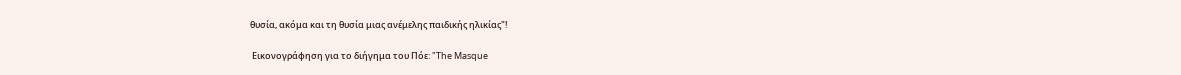θυσία, ακόμα και τη θυσία μιας ανέμελης παιδικής ηλικίας"!

 Εικονογράφηση για το διήγημα του Πόε: "The Masque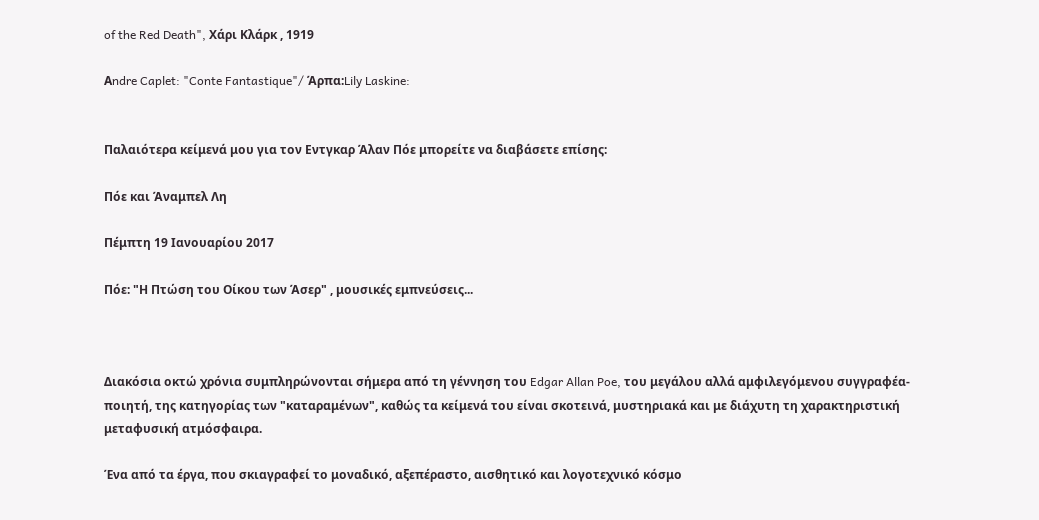of the Red Death", Χάρι Κλάρκ , 1919

Αndre Caplet: "Conte Fantastique"/ Άρπα:Lily Laskine:


Παλαιότερα κείμενά μου για τον Εντγκαρ Άλαν Πόε μπορείτε να διαβάσετε επίσης:

Πόε και Άναμπελ Λη

Πέμπτη 19 Ιανουαρίου 2017

Πόε: "Η Πτώση του Οίκου των Άσερ" , μουσικές εμπνεύσεις...



Διακόσια οκτώ χρόνια συμπληρώνονται σήμερα από τη γέννηση του Edgar Allan Poe, του μεγάλου αλλά αμφιλεγόμενου συγγραφέα-ποιητή, της κατηγορίας των "καταραμένων", καθώς τα κείμενά του είναι σκοτεινά, μυστηριακά και με διάχυτη τη χαρακτηριστική μεταφυσική ατμόσφαιρα.

Ένα από τα έργα, που σκιαγραφεί το μοναδικό, αξεπέραστο, αισθητικό και λογοτεχνικό κόσμο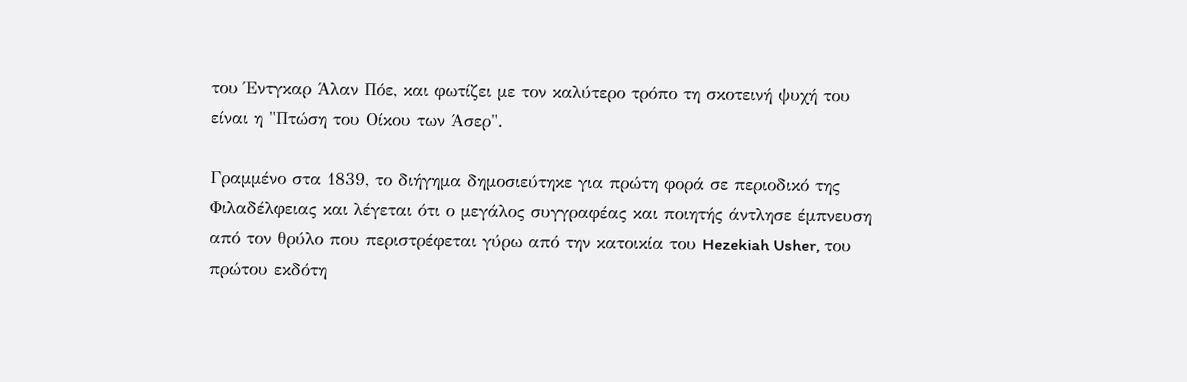του Έντγκαρ Άλαν Πόε, και φωτίζει με τον καλύτερο τρόπο τη σκοτεινή ψυχή του είναι η "Πτώση του Οίκου των Άσερ".

Γραμμένο στα 1839, το διήγημα δημοσιεύτηκε για πρώτη φορά σε περιοδικό της Φιλαδέλφειας και λέγεται ότι ο μεγάλος συγγραφέας και ποιητής άντλησε έμπνευση από τον θρύλο που περιστρέφεται γύρω από την κατοικία του Hezekiah Usher, του πρώτου εκδότη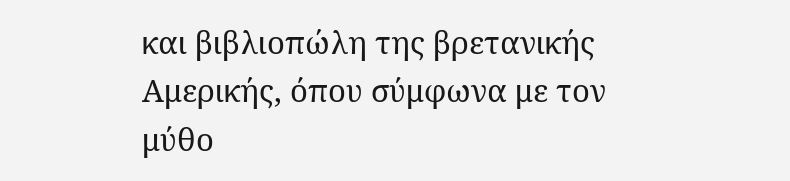και βιβλιοπώλη της βρετανικής Αμερικής, όπου σύμφωνα με τον μύθο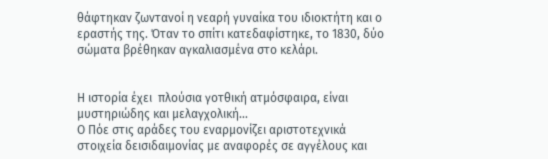θάφτηκαν ζωντανοί η νεαρή γυναίκα του ιδιοκτήτη και ο εραστής της. Όταν το σπίτι κατεδαφίστηκε, το 1830, δύο σώματα βρέθηκαν αγκαλιασμένα στο κελάρι.


Η ιστορία έχει  πλούσια γοτθική ατμόσφαιρα, είναι μυστηριώδης και μελαγχολική...
Ο Πόε στις αράδες του εναρμονίζει αριστοτεχνικά στοιχεία δεισιδαιμονίας με αναφορές σε αγγέλους και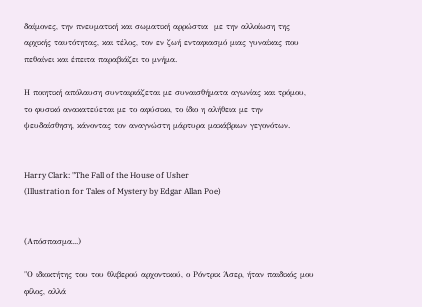δαίμονες, την πνευματική και σωματική αρρώστια  με την αλλοίωση της αρχικής ταυτότητας, και τέλος, τον εν ζωή ενταφιασμό μιας γυναίκας που πεθαίνει και έπειτα παραβιάζει το μνήμα.

Η ποιητική απόλαυση συνταιριάζεται με συναισθήματα αγωνίας και τρόμου, το φυσικό ανακατεύεται με το αφύσικο, το ίδιο η αλήθεια με την ψευδαίσθηση, κάνοντας τον αναγνώστη μάρτυρα μακάβριων γεγονότων.


Harry Clark: "The Fall of the House of Usher
(Illustration for Tales of Mystery by Edgar Allan Poe)


(Aπόσπασμα...)

"Ο ιδιοκτήτης του του θλιβερού αρχοντικού, ο Ρόντρικ Άσερ, ήταν παιδικός μου φίλος, αλλά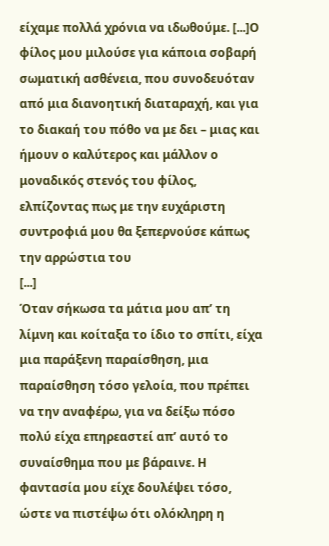είχαμε πολλά χρόνια να ιδωθούμε. [...]Ο φίλος μου μιλούσε για κάποια σοβαρή σωματική ασθένεια, που συνοδευόταν από μια διανοητική διαταραχή, και για το διακαή του πόθο να με δει – μιας και ήμουν ο καλύτερος και μάλλον ο μοναδικός στενός του φίλος, ελπίζοντας πως με την ευχάριστη συντροφιά μου θα ξεπερνούσε κάπως την αρρώστια του
[...]
Όταν σήκωσα τα μάτια μου απ’ τη λίμνη και κοίταξα το ίδιο το σπίτι, είχα μια παράξενη παραίσθηση, μια παραίσθηση τόσο γελοία, που πρέπει να την αναφέρω, για να δείξω πόσο πολύ είχα επηρεαστεί απ’ αυτό το συναίσθημα που με βάραινε. Η φαντασία μου είχε δουλέψει τόσο, ώστε να πιστέψω ότι ολόκληρη η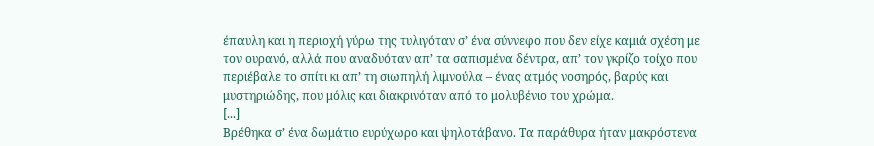έπαυλη και η περιοχή γύρω της τυλιγόταν σ’ ένα σύννεφο που δεν είχε καμιά σχέση με τον ουρανό, αλλά που αναδυόταν απ’ τα σαπισμένα δέντρα, απ’ τον γκρίζο τοίχο που περιέβαλε το σπίτι κι απ’ τη σιωπηλή λιμνούλα – ένας ατμός νοσηρός, βαρύς και μυστηριώδης, που μόλις και διακρινόταν από το μολυβένιο του χρώμα.
[...]
Βρέθηκα σ’ ένα δωμάτιο ευρύχωρο και ψηλοτάβανο. Τα παράθυρα ήταν μακρόστενα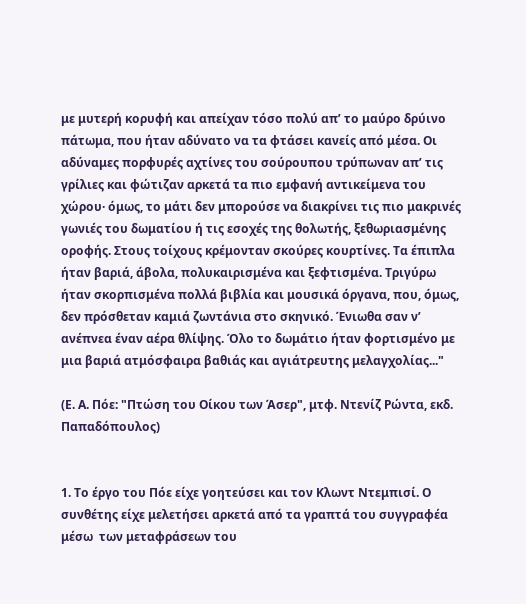με μυτερή κορυφή και απείχαν τόσο πολύ απ’ το μαύρο δρύινο πάτωμα, που ήταν αδύνατο να τα φτάσει κανείς από μέσα. Οι αδύναμες πορφυρές αχτίνες του σούρουπου τρύπωναν απ’ τις γρίλιες και φώτιζαν αρκετά τα πιο εμφανή αντικείμενα του χώρου· όμως, το μάτι δεν μπορούσε να διακρίνει τις πιο μακρινές γωνιές του δωματίου ή τις εσοχές της θολωτής, ξεθωριασμένης οροφής. Στους τοίχους κρέμονταν σκούρες κουρτίνες. Τα έπιπλα ήταν βαριά, άβολα, πολυκαιρισμένα και ξεφτισμένα. Τριγύρω ήταν σκορπισμένα πολλά βιβλία και μουσικά όργανα, που, όμως, δεν πρόσθεταν καμιά ζωντάνια στο σκηνικό. Ένιωθα σαν ν’ ανέπνεα έναν αέρα θλίψης. Όλο το δωμάτιο ήταν φορτισμένο με μια βαριά ατμόσφαιρα βαθιάς και αγιάτρευτης μελαγχολίας..."

(Ε. Α. Πόε: "Πτώση του Οίκου των Άσερ", μτφ. Ντενίζ Ρώντα, εκδ. Παπαδόπουλος)


1. Το έργο του Πόε είχε γοητεύσει και τον Κλωντ Ντεμπισί. Ο συνθέτης είχε μελετήσει αρκετά από τα γραπτά του συγγραφέα μέσω  των μεταφράσεων του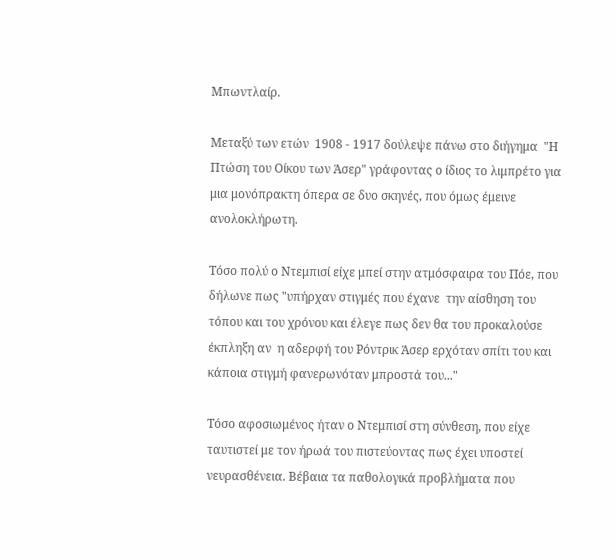Μπωντλαίρ.

Μεταξύ των ετών  1908 - 1917 δούλεψε πάνω στο διήγημα  "Η Πτώση του Οίκου των Άσερ" γράφοντας ο ίδιος το λιμπρέτο για μια μονόπρακτη όπερα σε δυο σκηνές, που όμως έμεινε ανολοκλήρωτη.

Τόσο πολύ ο Ντεμπισί είχε μπεί στην ατμόσφαιρα του Πόε, που δήλωνε πως "υπήρχαν στιγμές που έχανε  την αίσθηση του τόπου και του χρόνου και έλεγε πως δεν θα του προκαλούσε έκπληξη αν  η αδερφή του Ρόντρικ Άσερ ερχόταν σπίτι του και κάποια στιγμή φανερωνόταν μπροστά του..."

Τόσο αφοσιωμένος ήταν ο Ντεμπισί στη σύνθεση, που είχε ταυτιστεί με τον ήρωά του πιστεύοντας πως έχει υποστεί νευρασθένεια. Βέβαια τα παθολογικά προβλήματα που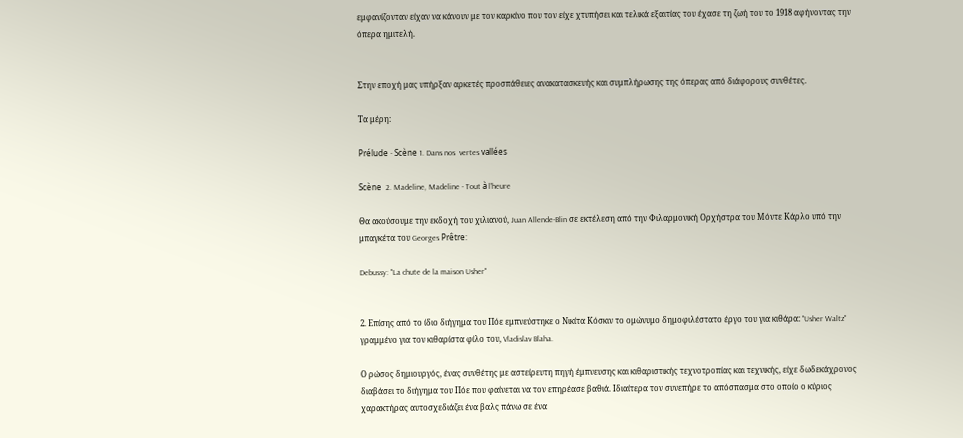εμφανίζονταν είχαν να κάνουν με τον καρκίνο που τον είχε χτυπήσει και τελικά εξαιτίας του έχασε τη ζωή του το 1918 αφήνοντας την όπερα ημιτελή.


Στην εποχή μας υπήρξαν αρκετές προσπάθειες ανακατασκευής και συμπλήρωσης της όπερας από διάφορους συνθέτες.

Τα μέρη:

Prélude - Scène 1. Dans nos  vertes vallées

Scène  2. Madeline, Madeline - Tout à l’heure

Θα ακούσουμε την εκδοχή του χιλιανού, Juan Allende-Blin σε εκτέλεση από την Φιλαρμονική Ορχήστρα του Μόντε Κάρλο υπό την μπαγκέτα του Georges Prêtre:

Debussy: "La chute de la maison Usher"


2. Επίσης από το ίδιο διήγημα του Πόε εμπνεύστηκε ο Νικίτα Κόσκιν το ομώνυμο δημοφιλέστατο έργο του για κιθάρα: "Usher Waltz" γραμμένο για τον κιθαρίστα φίλο του, Vladislav Blaha.

Ο ρώσος δημιουργός, ένας συνθέτης με αστείρευτη πηγή έμπνευσης και κιθαριστικής τεχνοτροπίας και τεχνικής, είχε δωδεκάχρονος διαβάσει το διήγημα του Πόε που φαίνεται να τον επηρέασε βαθιά. Ιδιαίτερα τον συνεπήρε το απόσπασμα στο οποίο ο κύριος χαρακτήρας αυτοσχεδιάζει ένα βαλς πάνω σε ένα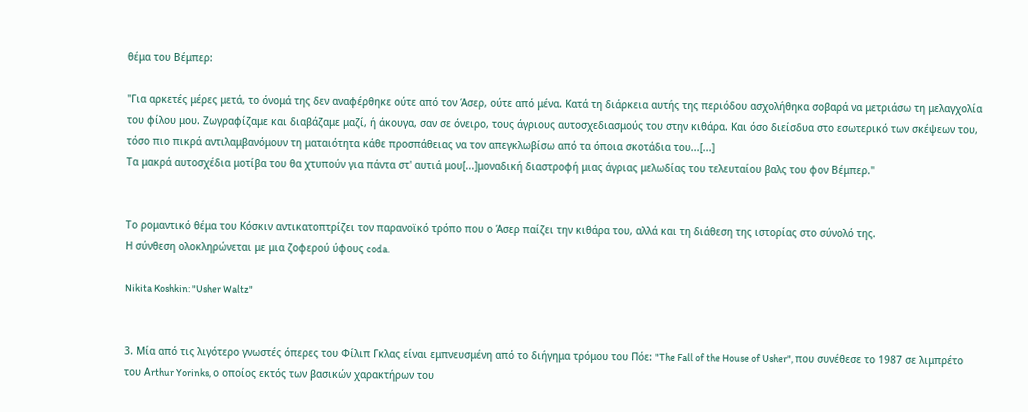θέμα του Βέμπερ:

"Για αρκετές μέρες μετά, το όνομά της δεν αναφέρθηκε ούτε από τον Άσερ, ούτε από μένα. Κατά τη διάρκεια αυτής της περιόδου ασχολήθηκα σοβαρά να μετριάσω τη μελαγχολία του φίλου μου. Ζωγραφίζαμε και διαβάζαμε μαζί, ή άκουγα, σαν σε όνειρο, τους άγριους αυτοσχεδιασμούς του στην κιθάρα. Και όσο διείσδυα στο εσωτερικό των σκέψεων του, τόσο πιο πικρά αντιλαμβανόμουν τη ματαιότητα κάθε προσπάθειας να τον απεγκλωβίσω από τα όποια σκοτάδια του...[...]
Τα μακρά αυτοσχέδια μοτίβα του θα χτυπούν για πάντα στ' αυτιά μου[...]μοναδική διαστροφή μιας άγριας μελωδίας του τελευταίου βαλς του φον Βέμπερ."


Το ρομαντικό θέμα του Κόσκιν αντικατοπτρίζει τον παρανοϊκό τρόπο που ο Άσερ παίζει την κιθάρα του, αλλά και τη διάθεση της ιστορίας στο σύνολό της.
Η σύνθεση ολοκληρώνεται με μια ζοφερού ύφους coda.

Nikita Koshkin: "Usher Waltz"


3. Μία από τις λιγότερο γνωστές όπερες του Φίλιπ Γκλας είναι εμπνευσμένη από το διήγημα τρόμου του Πόε: "The Fall of the House of Usher", που συνέθεσε το 1987 σε λιμπρέτο του Αrthur Yorinks, ο οποίος εκτός των βασικών χαρακτήρων του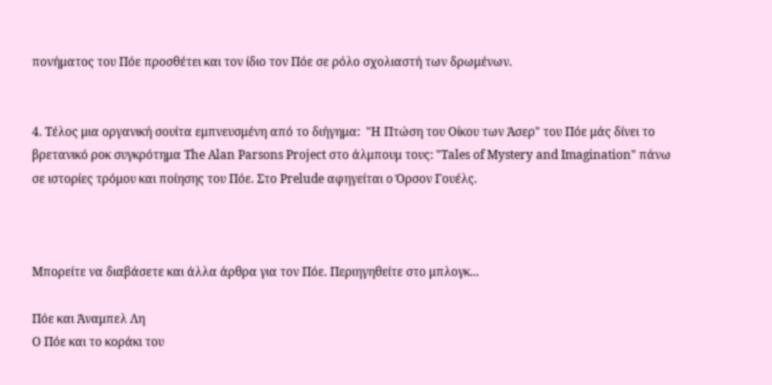πονήματος του Πόε προσθέτει και τον ίδιο τον Πόε σε ρόλο σχολιαστή των δρωμένων.


4. Tέλος μια οργανική σουίτα εμπνευσμένη από το διήγημα:  "Η Πτώση του Οίκου των Άσερ" του Πόε μάς δίνει το βρετανικό ροκ συγκρότημα The Alan Parsons Project στο άλμπουμ τους: "Tales of Mystery and Imagination" πάνω σε ιστορίες τρόμου και ποίησης του Πόε. Στο Prelude αφηγείται ο Όρσον Γουέλς.



Μπορείτε να διαβάσετε και άλλα άρθρα για τον Πόε. Περιηγηθείτε στο μπλογκ...

Πόε και Άναμπελ Λη
Ο Πόε και το κοράκι του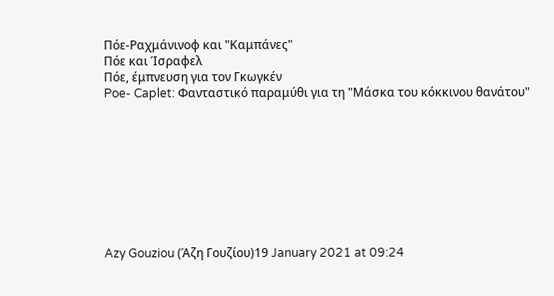Πόε-Ραχμάνινοφ και "Καμπάνες"
Πόε και Ίσραφελ
Πόε, έμπνευση για τον Γκωγκέν
Poe- Caplet: Φανταστικό παραμύθι για τη "Μάσκα του κόκκινου θανάτου"









Azy Gouziou (Άζη Γουζίου)19 January 2021 at 09:24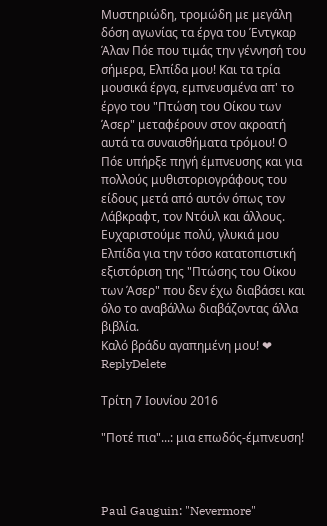Μυστηριώδη, τρομώδη με μεγάλη δόση αγωνίας τα έργα του Έντγκαρ Άλαν Πόε που τιμάς την γέννησή του σήμερα, Ελπίδα μου! Και τα τρία μουσικά έργα, εμπνευσμένα απ' το έργο του "Πτώση του Οίκου των Άσερ" μεταφέρουν στον ακροατή αυτά τα συναισθήματα τρόμου! Ο Πόε υπήρξε πηγή έμπνευσης και για πολλούς μυθιστοριογράφους του είδους μετά από αυτόν όπως τον Λάβκραφτ, τον Ντόυλ και άλλους. Ευχαριστούμε πολύ, γλυκιά μου Ελπίδα για την τόσο κατατοπιστική εξιστόριση της "Πτώσης του Οίκου των Άσερ" που δεν έχω διαβάσει και όλο το αναβάλλω διαβάζοντας άλλα βιβλία.
Καλό βράδυ αγαπημένη μου! ❤
ReplyDelete

Τρίτη 7 Ιουνίου 2016

"Ποτέ πια"...: μια επωδός-έμπνευση!



Paul Gauguin: "Nevermore"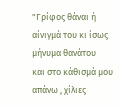"Γρίφος θάναι ή αίνιγμά του κι ίσως μήνυμα θανάτου
και στο κάθισμά μου απάνω , χίλιες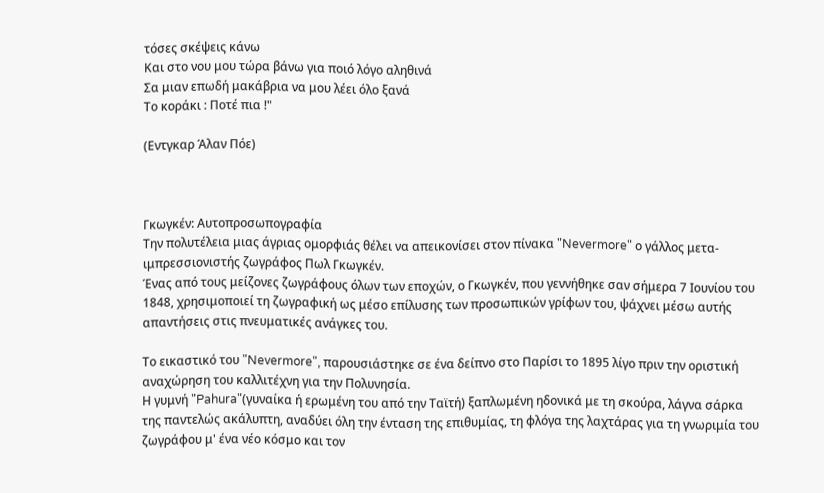τόσες σκέψεις κάνω
Και στο νου μου τώρα βάνω για ποιό λόγο αληθινά
Σα μιαν επωδή μακάβρια να μου λέει όλο ξανά
Το κοράκι : Ποτέ πια !"

(Εντγκαρ Άλαν Πόε)



Γκωγκέν: Αυτοπροσωπογραφία
Την πολυτέλεια μιας άγριας ομορφιάς θέλει να απεικονίσει στον πίνακα "Nevermore" ο γάλλος μετα-ιμπρεσσιονιστής ζωγράφος Πωλ Γκωγκέν.
Ένας από τους μείζονες ζωγράφους όλων των εποχών, ο Γκωγκέν, που γεννήθηκε σαν σήμερα 7 Ιουνίου του 1848, χρησιμοποιεί τη ζωγραφική ως μέσο επίλυσης των προσωπικών γρίφων του, ψάχνει μέσω αυτής απαντήσεις στις πνευματικές ανάγκες του.

Το εικαστικό του "Nevermore", παρουσιάστηκε σε ένα δείπνο στο Παρίσι το 1895 λίγο πριν την oριστική αναχώρηση του καλλιτέχνη για την Πολυνησία.
Η γυμνή "Pahura"(γυναίκα ή ερωμένη του από την Ταϊτή) ξαπλωμένη ηδονικά με τη σκούρα, λάγνα σάρκα της παντελώς ακάλυπτη, αναδύει όλη την ένταση της επιθυμίας, τη φλόγα της λαχτάρας για τη γνωριμία του ζωγράφου μ' ένα νέο κόσμο και τον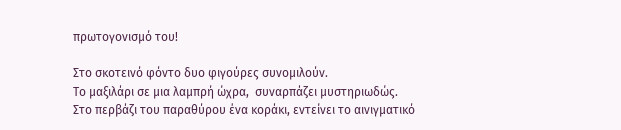πρωτογονισμό του!

Στο σκοτεινό φόντο δυο φιγούρες συνομιλούν.
Το μαξιλάρι σε μια λαμπρή ώχρα,  συναρπάζει μυστηριωδώς.
Στο περβάζι του παραθύρου ένα κοράκι, εντείνει το αινιγματικό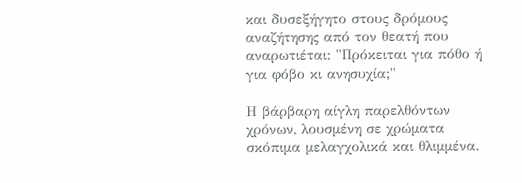και δυσεξήγητο στους δρόμους αναζήτησης από τον θεατή που αναρωτιέται: "Πρόκειται για πόθο ή για φόβο κι ανησυχία;"

Η βάρβαρη αίγλη παρελθόντων χρόνων, λουσμένη σε χρώματα σκόπιμα μελαγχολικά και θλιμμένα.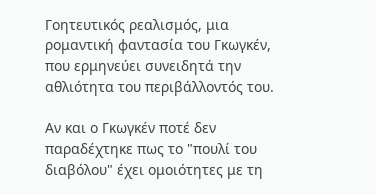Γοητευτικός ρεαλισμός, μια ρομαντική φαντασία του Γκωγκέν, που ερμηνεύει συνειδητά την αθλιότητα του περιβάλλοντός του.

Αν και ο Γκωγκέν ποτέ δεν παραδέχτηκε πως το "πουλί του διαβόλου" έχει ομοιότητες με τη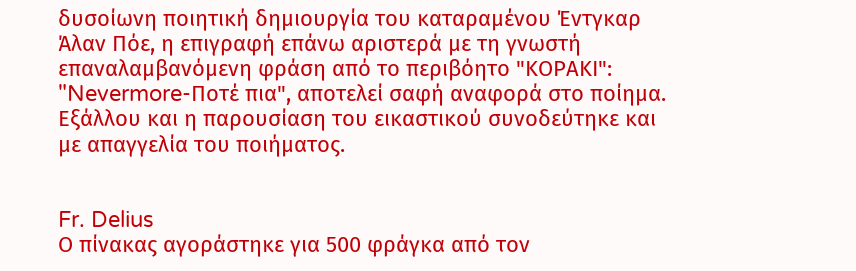δυσοίωνη ποιητική δημιουργία του καταραμένου Έντγκαρ Άλαν Πόε, η επιγραφή επάνω αριστερά με τη γνωστή επαναλαμβανόμενη φράση από το περιβόητο "ΚΟΡΑΚΙ": "Nevermore-Ποτέ πια", αποτελεί σαφή αναφορά στο ποίημα.
Εξάλλου και η παρουσίαση του εικαστικού συνοδεύτηκε και με απαγγελία του ποιήματος.


Fr. Delius
Ο πίνακας αγοράστηκε για 500 φράγκα από τον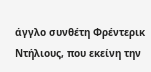άγγλο συνθέτη Φρέντερικ Ντήλιους, που εκείνη την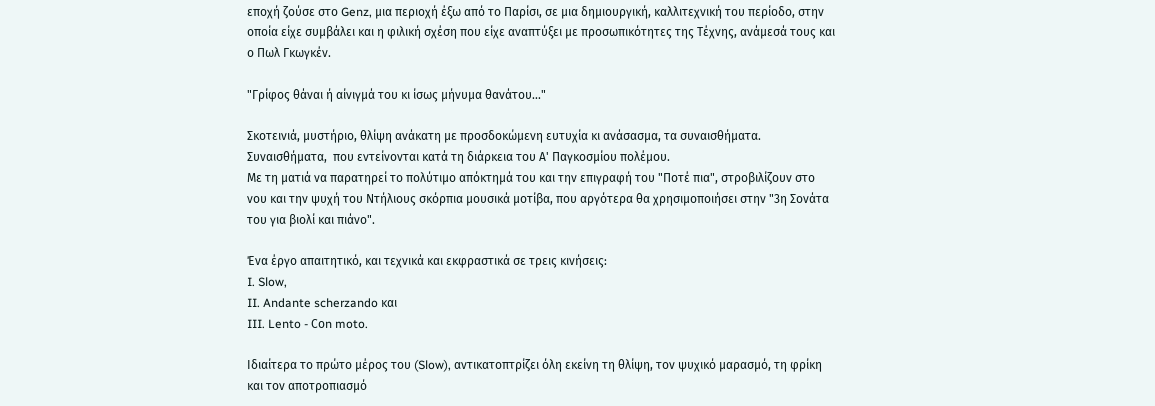εποχή ζούσε στο Genz, μια περιοχή έξω από το Παρίσι, σε μια δημιουργική, καλλιτεχνική του περίοδο, στην οποία είχε συμβάλει και η φιλική σχέση που είχε αναπτύξει με προσωπικότητες της Τέχνης, ανάμεσά τους και ο Πωλ Γκωγκέν.

"Γρίφος θάναι ή αίνιγμά του κι ίσως μήνυμα θανάτου..."

Σκοτεινιά, μυστήριο, θλίψη ανάκατη με προσδοκώμενη ευτυχία κι ανάσασμα, τα συναισθήματα. Συναισθήματα,  που εντείνονται κατά τη διάρκεια του Α' Παγκοσμίου πολέμου.
Με τη ματιά να παρατηρεί το πολύτιμο απόκτημά του και την επιγραφή του "Ποτέ πια", στροβιλίζουν στο νου και την ψυχή του Ντήλιους σκόρπια μουσικά μοτίβα, που αργότερα θα χρησιμοποιήσει στην "3η Σονάτα του για βιολί και πιάνο".

Ένα έργο απαιτητικό, και τεχνικά και εκφραστικά σε τρεις κινήσεις:
I. Slow,
II. Andante scherzando και
III. Lento - Cοn moto.

Ιδιαίτερα το πρώτο μέρος του (Slow), αντικατοπτρίζει όλη εκείνη τη θλίψη, τoν ψυχικό μαρασμό, τη φρίκη και τον αποτροπιασμό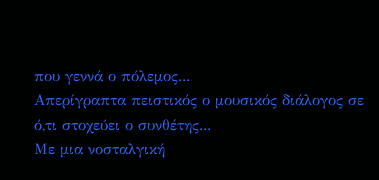που γεννά ο πόλεμος...
Aπερίγραπτα πειστικός ο μουσικός διάλογος σε ό,τι στοχεύει ο συνθέτης...
Με μια νοσταλγική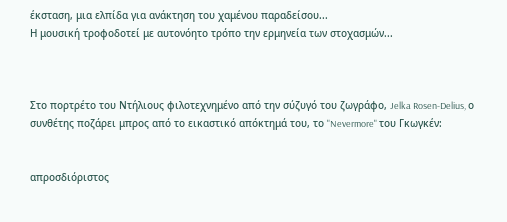έκσταση, μια ελπίδα για ανάκτηση του χαμένου παραδείσου...
Η μουσική τροφοδοτεί με αυτονόητο τρόπο την ερμηνεία των στοχασμών...



Στο πορτρέτο του Ντήλιους φιλοτεχνημένο από την σύζυγό του ζωγράφο, Jelka Rosen-Delius, ο  συνθέτης ποζάρει μπρος από το εικαστικό απόκτημά του, το "Nevermore" του Γκωγκέν:


απροσδιόριστος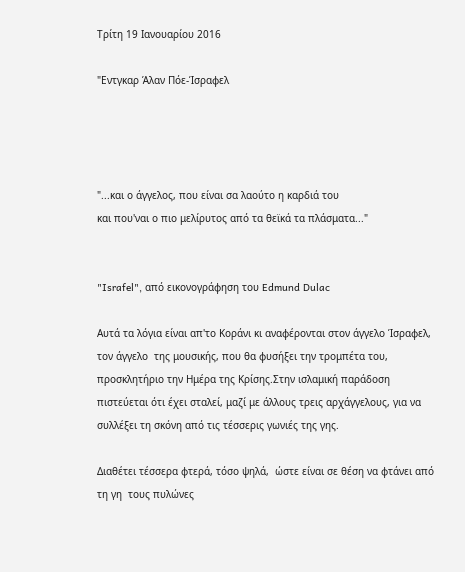Τρίτη 19 Ιανουαρίου 2016

"Εντγκαρ Άλαν Πόε-Ίσραφελ




"...και ο άγγελος, που είναι σα λαούτο η καρδιά του
και που'ναι ο πιο μελίρυτος από τα θεϊκά τα πλάσματα..."


"Israfel", από εικονογράφηση του Edmund Dulac

Αυτά τα λόγια είναι απ'το Κοράνι κι αναφέρονται στον άγγελο Ίσραφελ, τον άγγελο  της μουσικής, που θα φυσήξει την τρομπέτα του, προσκλητήριο την Ημέρα της Κρίσης.Στην ισλαμική παράδοση πιστεύεται ότι έχει σταλεί, μαζί με άλλους τρεις αρχάγγελους, για να συλλέξει τη σκόνη από τις τέσσερις γωνιές της γης.

Διαθέτει τέσσερα φτερά, τόσο ψηλά,  ώστε είναι σε θέση να φτάνει από τη γη  τους πυλώνες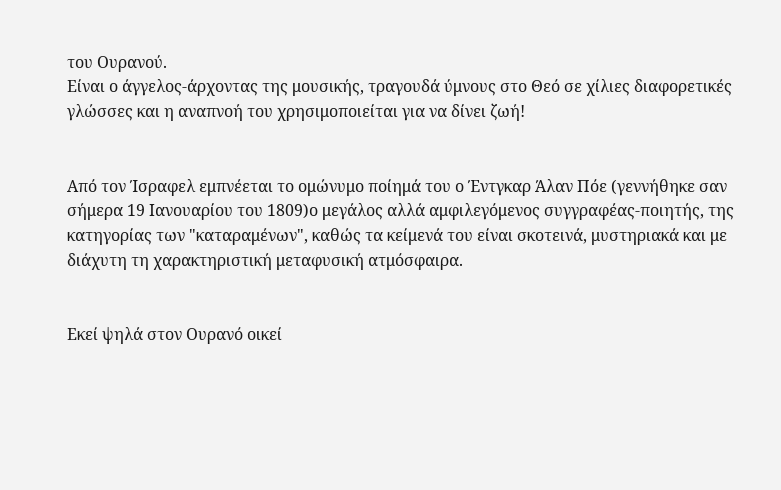του Ουρανού.
Είναι ο άγγελος-άρχοντας της μουσικής, τραγουδά ύμνους στο Θεό σε χίλιες διαφορετικές γλώσσες και η αναπνοή του χρησιμοποιείται για να δίνει ζωή!


Από τον Ίσραφελ εμπνέεται το ομώνυμο ποίημά του ο Έντγκαρ Άλαν Πόε (γεννήθηκε σαν σήμερα 19 Ιανουαρίου του 1809)ο μεγάλος αλλά αμφιλεγόμενος συγγραφέας-ποιητής, της κατηγορίας των "καταραμένων", καθώς τα κείμενά του είναι σκοτεινά, μυστηριακά και με διάχυτη τη χαρακτηριστική μεταφυσική ατμόσφαιρα.


Εκεί ψηλά στον Ουρανό οικεί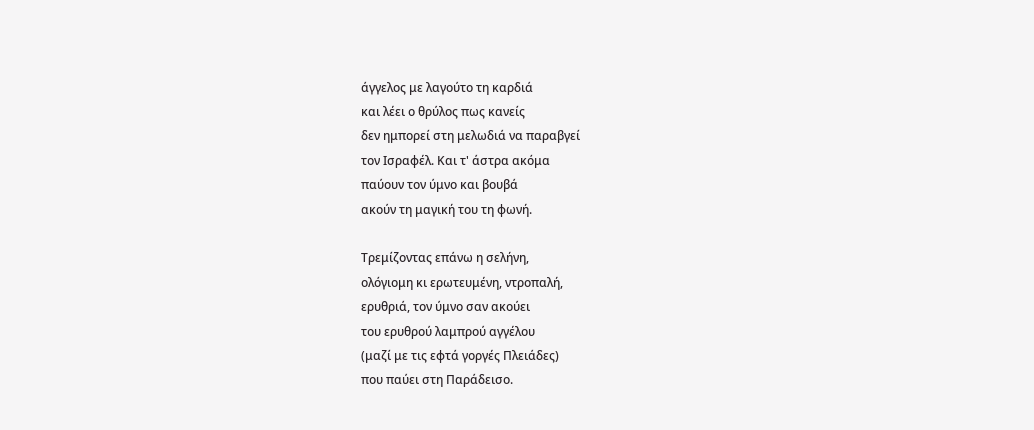άγγελος με λαγούτο τη καρδιά
και λέει ο θρύλος πως κανείς
δεν ημπορεί στη μελωδιά να παραβγεί
τον Ισραφέλ. Και τ' άστρα ακόμα
παύουν τον ύμνο και βουβά
ακούν τη μαγική του τη φωνή.

Τρεμίζοντας επάνω η σελήνη,
ολόγιομη κι ερωτευμένη, ντροπαλή,
ερυθριά, τον ύμνο σαν ακούει
του ερυθρού λαμπρού αγγέλου
(μαζί με τις εφτά γοργές Πλειάδες)
που παύει στη Παράδεισο.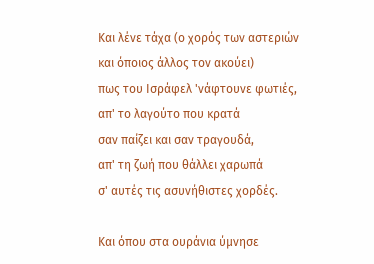Και λένε τάχα (ο χορός των αστεριών
και όποιος άλλος τον ακούει)
πως του Ισράφελ 'νάφτουνε φωτιές,
απ' το λαγούτο που κρατά
σαν παίζει και σαν τραγουδά,
απ' τη ζωή που θάλλει χαρωπά
σ' αυτές τις ασυνήθιστες χορδές.

Και όπου στα ουράνια ύμνησε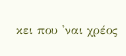κει που 'ναι χρέος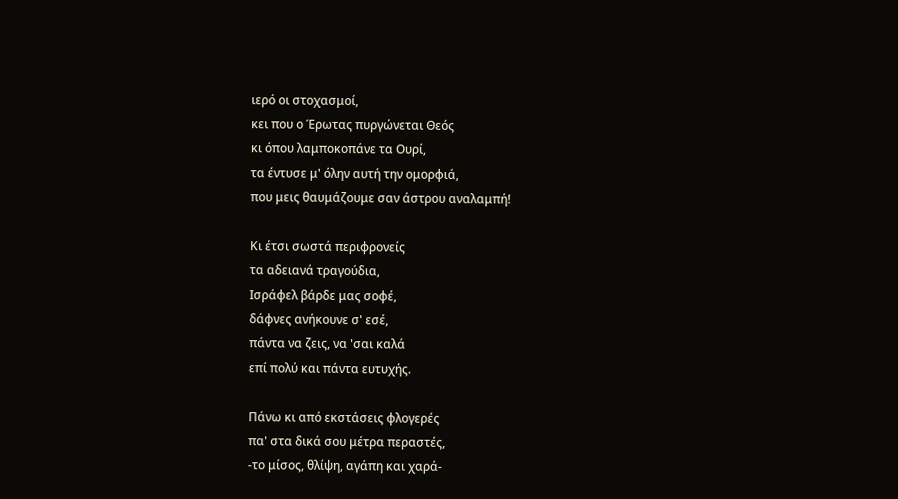ιερό οι στοχασμοί,
κει που ο Έρωτας πυργώνεται Θεός
κι όπου λαμποκοπάνε τα Ουρί,
τα έντυσε μ' όλην αυτή την ομορφιά,
που μεις θαυμάζουμε σαν άστρου αναλαμπή!

Κι έτσι σωστά περιφρονείς
τα αδειανά τραγούδια,
Ισράφελ βάρδε μας σοφέ,
δάφνες ανήκουνε σ' εσέ,
πάντα να ζεις, να 'σαι καλά
επί πολύ και πάντα ευτυχής.

Πάνω κι από εκστάσεις φλογερές
πα' στα δικά σου μέτρα περαστές,
-το μίσος, θλίψη, αγάπη και χαρά-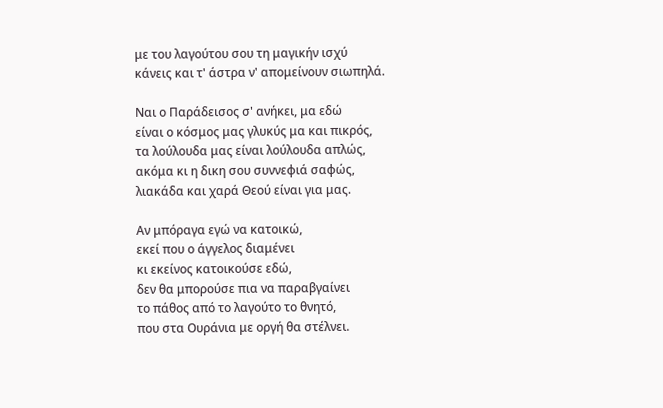με του λαγούτου σου τη μαγικήν ισχύ
κάνεις και τ' άστρα ν' απομείνουν σιωπηλά.

Ναι ο Παράδεισος σ' ανήκει, μα εδώ
είναι ο κόσμος μας γλυκύς μα και πικρός,
τα λούλουδα μας είναι λούλουδα απλώς,
ακόμα κι η δικη σου συννεφιά σαφώς,
λιακάδα και χαρά Θεού είναι για μας.

Αν μπόραγα εγώ να κατοικώ,
εκεί που ο άγγελος διαμένει
κι εκείνος κατοικούσε εδώ,
δεν θα μπορούσε πια να παραβγαίνει
το πάθος από το λαγούτο το θνητό,
που στα Ουράνια με οργή θα στέλνει.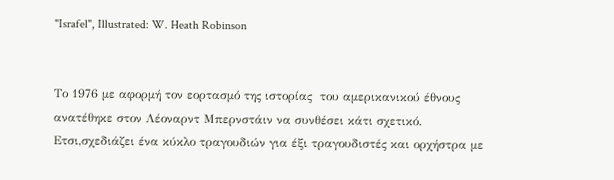"Israfel", Illustrated: W. Heath Robinson


Το 1976 με αφορμή τον εορτασμό της ιστορίας  του αμερικανικού έθνους ανατέθηκε στον Λέοναρντ Μπερνστάιν να συνθέσει κάτι σχετικό.
Ετσι,σχεδιάζει ένα κύκλο τραγουδιών για έξι τραγουδιστές και ορχήστρα με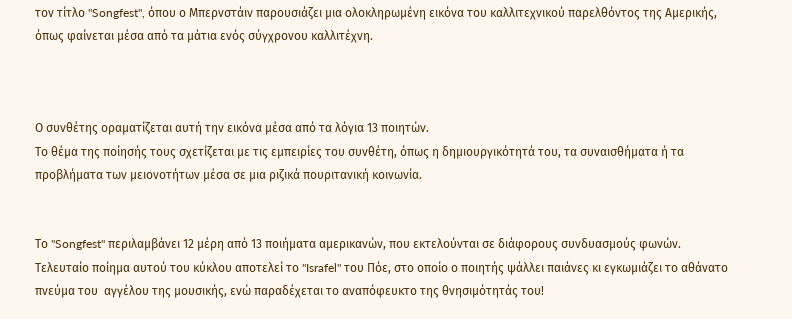τον τίτλο "Songfest", όπου ο Μπερνστάιν παρουσιάζει μια ολοκληρωμένη εικόνα του καλλιτεχνικού παρελθόντος της Αμερικής, όπως φαίνεται μέσα από τα μάτια ενός σύγχρονου καλλιτέχνη.



Ο συνθέτης οραματίζεται αυτή την εικόνα μέσα από τα λόγια 13 ποιητών.
Το θέμα της ποίησής τους σχετίζεται με τις εμπειρίες του συνθέτη, όπως η δημιουργικότητά του, τα συναισθήματα ή τα προβλήματα των μειονοτήτων μέσα σε μια ριζικά πουριτανική κοινωνία.


Το "Songfest" περιλαμβάνει 12 μέρη από 13 ποιήματα αμερικανών, που εκτελούνται σε διάφορους συνδυασμούς φωνών.
Τελευταίο ποίημα αυτού του κύκλου αποτελεί το "Israfel" του Πόε, στο οποίο ο ποιητής ψάλλει παιάνες κι εγκωμιάζει το αθάνατο πνεύμα του  αγγέλου της μουσικής, ενώ παραδέχεται το αναπόφευκτο της θνησιμότητάς του!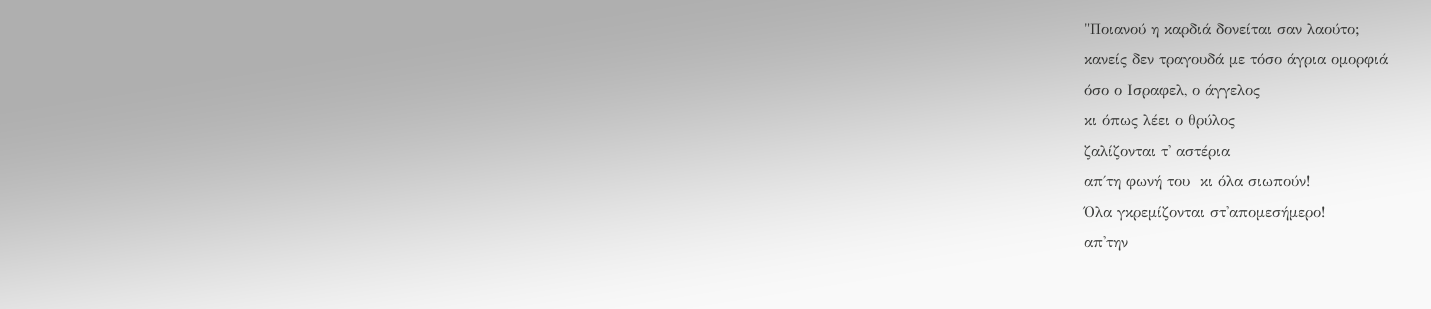"Ποιανού η καρδιά δονείται σαν λαούτο;
κανείς δεν τραγουδά με τόσο άγρια ομορφιά
όσο ο Ισραφελ, ο άγγελος
κι όπως λέει ο θρύλος
ζαλίζονται τ' αστέρια
απ΄τη φωνή του  κι όλα σιωπούν!
Όλα γκρεμίζονται στ'απομεσήμερο!
απ'την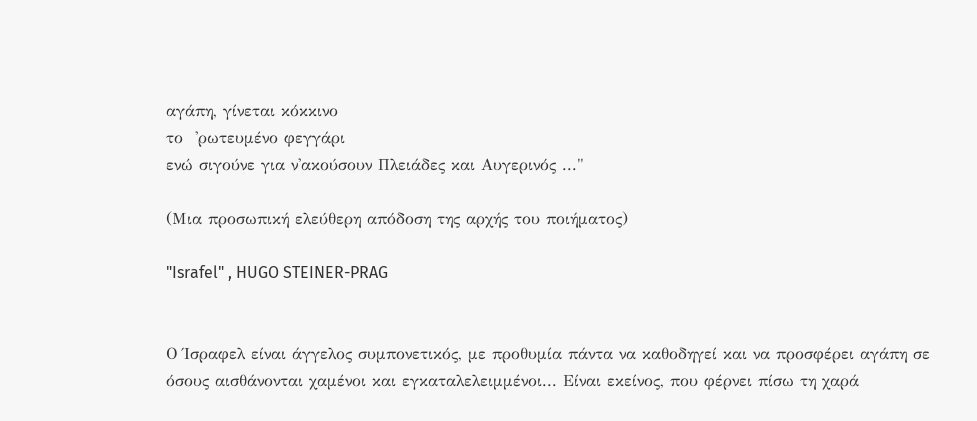αγάπη, γίνεται κόκκινο
το  'ρωτευμένο φεγγάρι
ενώ σιγούνε για ν'ακούσουν Πλειάδες και Αυγερινός ..."

(Μια προσωπική ελεύθερη απόδοση της αρχής του ποιήματος)

"Israfel" , HUGO STEINER-PRAG


Ο Ίσραφελ είναι άγγελος συμπονετικός, με προθυμία πάντα να καθοδηγεί και να προσφέρει αγάπη σε όσους αισθάνονται χαμένοι και εγκαταλελειμμένοι... Είναι εκείνος, που φέρνει πίσω τη χαρά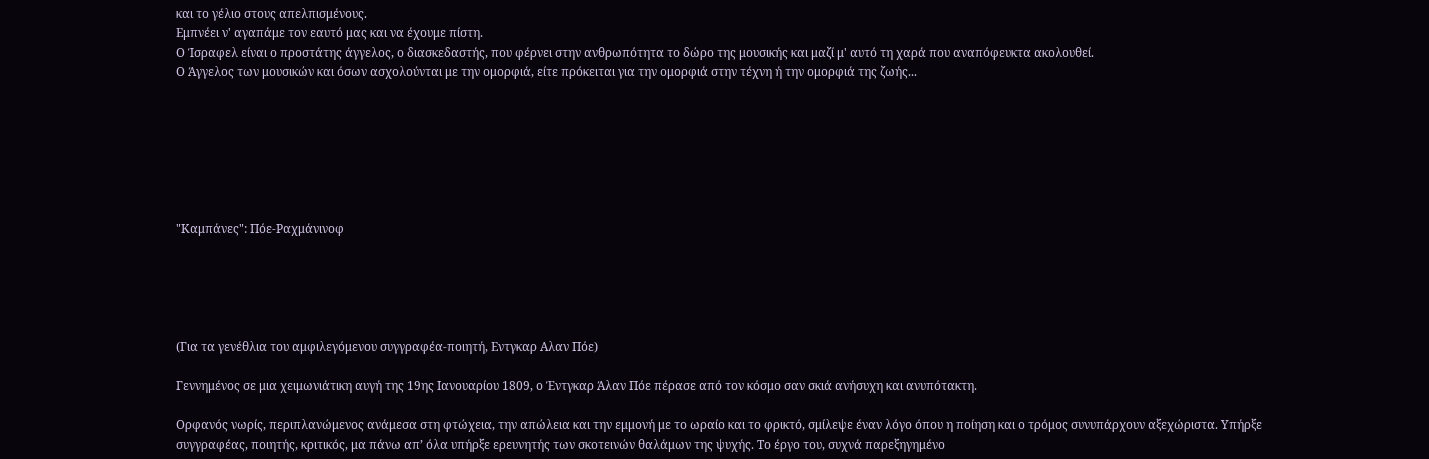και το γέλιο στους απελπισμένους.
Εμπνέει ν' αγαπάμε τον εαυτό μας και να έχουμε πίστη.
Ο Ίσραφελ είναι ο προστάτης άγγελος, ο διασκεδαστής, που φέρνει στην ανθρωπότητα το δώρο της μουσικής και μαζί μ' αυτό τη χαρά που αναπόφευκτα ακολουθεί.
Ο Άγγελος των μουσικών και όσων ασχολούνται με την ομορφιά, είτε πρόκειται για την ομορφιά στην τέχνη ή την ομορφιά της ζωής...







"Καμπάνες": Πόε-Ραχμάνινοφ





(Για τα γενέθλια του αμφιλεγόμενου συγγραφέα-ποιητή, Εντγκαρ Αλαν Πόε)

Γεννημένος σε μια χειμωνιάτικη αυγή της 19ης Ιανουαρίου 1809, ο Έντγκαρ Άλαν Πόε πέρασε από τον κόσμο σαν σκιά ανήσυχη και ανυπότακτη.

Ορφανός νωρίς, περιπλανώμενος ανάμεσα στη φτώχεια, την απώλεια και την εμμονή με το ωραίο και το φρικτό, σμίλεψε έναν λόγο όπου η ποίηση και ο τρόμος συνυπάρχουν αξεχώριστα. Υπήρξε συγγραφέας, ποιητής, κριτικός, μα πάνω απ’ όλα υπήρξε ερευνητής των σκοτεινών θαλάμων της ψυχής. Το έργο του, συχνά παρεξηγημένο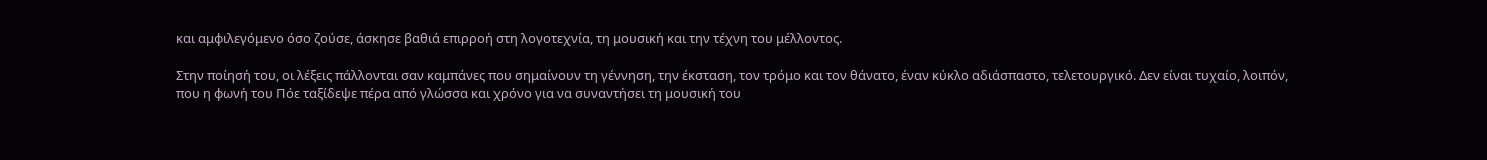και αμφιλεγόμενο όσο ζούσε, άσκησε βαθιά επιρροή στη λογοτεχνία, τη μουσική και την τέχνη του μέλλοντος.

Στην ποίησή του, οι λέξεις πάλλονται σαν καμπάνες που σημαίνουν τη γέννηση, την έκσταση, τον τρόμο και τον θάνατο, έναν κύκλο αδιάσπαστο, τελετουργικό. Δεν είναι τυχαίο, λοιπόν, που η φωνή του Πόε ταξίδεψε πέρα από γλώσσα και χρόνο για να συναντήσει τη μουσική του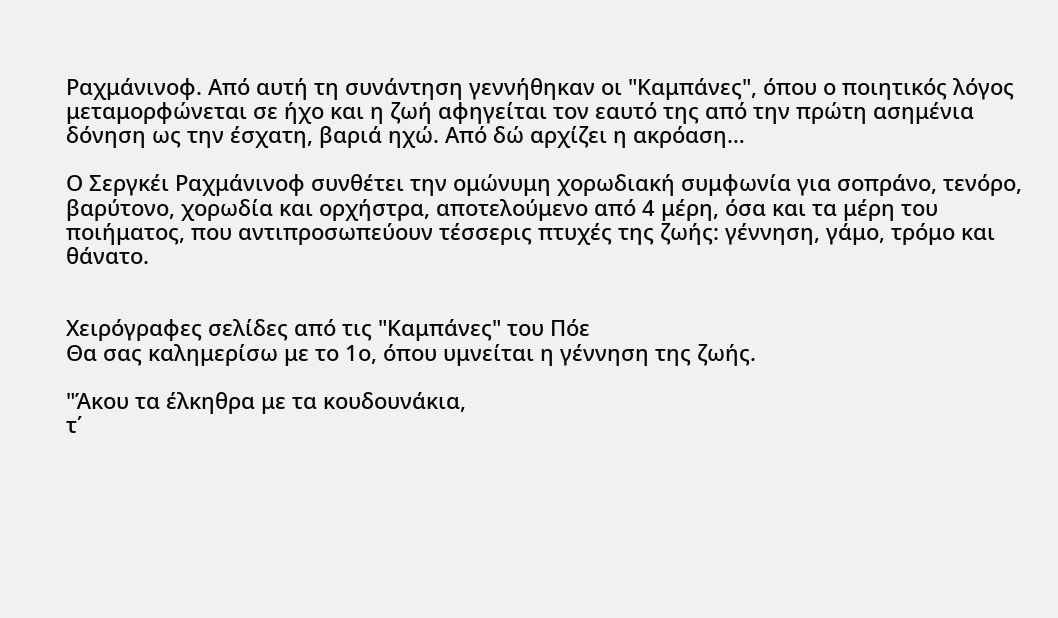Ραχμάνινοφ. Από αυτή τη συνάντηση γεννήθηκαν οι "Καμπάνες", όπου ο ποιητικός λόγος μεταμορφώνεται σε ήχο και η ζωή αφηγείται τον εαυτό της από την πρώτη ασημένια δόνηση ως την έσχατη, βαριά ηχώ. Από δώ αρχίζει η ακρόαση…

Ο Σεργκέι Ραχμάνινοφ συνθέτει την ομώνυμη χορωδιακή συμφωνία για σοπράνο, τενόρο, βαρύτονο, χορωδία και ορχήστρα, αποτελούμενο από 4 μέρη, όσα και τα μέρη του ποιήματος, που αντιπροσωπεύουν τέσσερις πτυχές της ζωής: γέννηση, γάμο, τρόμο και θάνατο.


Χειρόγραφες σελίδες από τις "Καμπάνες" του Πόε
Θα σας καλημερίσω με το 1ο, όπου υμνείται η γέννηση της ζωής.

"Άκου τα έλκηθρα με τα κουδουνάκια,
τ΄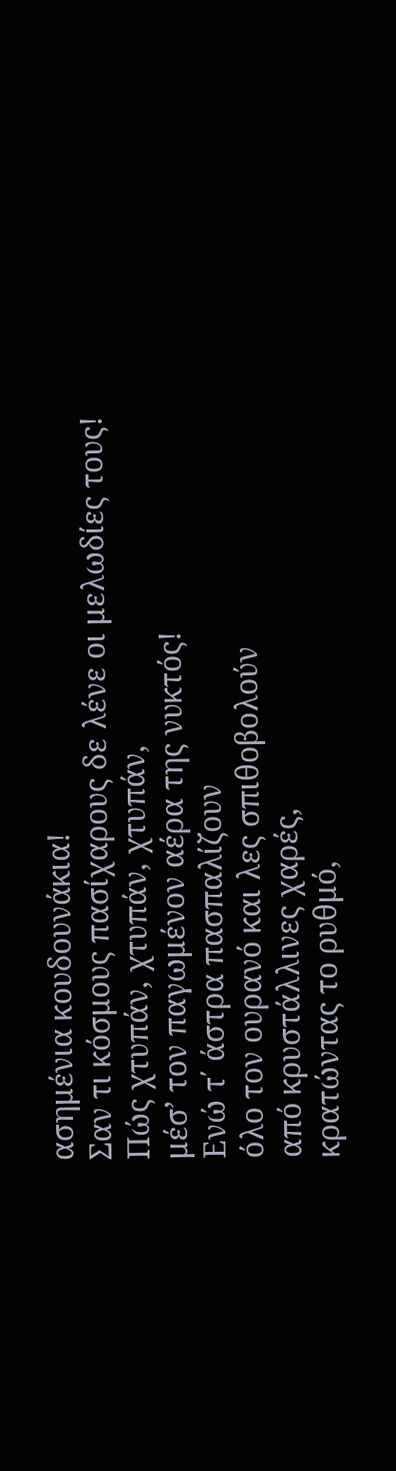ασημένια κουδουνάκια!
Σαν τι κόσμους πασίχαρους δε λένε οι μελωδίες τους!
Πώς χτυπάν, χτυπάν, χτυπάν,
μέσ’ τον παγωμένον αέρα της νυκτός!
Ενώ τ΄ άστρα πασπαλίζουν
όλο τον ουρανό και λες σπιθοβολούν
από κρυστάλλινες χαρές,
κρατώντας το ρυθμό,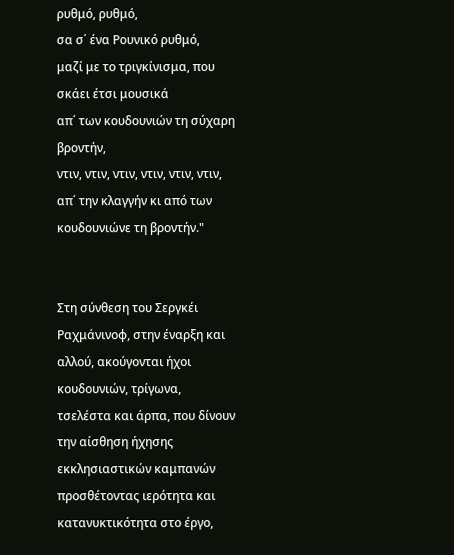ρυθμό, ρυθμό,
σα σ΄ ένα Ρουνικό ρυθμό,
μαζί με το τριγκίνισμα, που σκάει έτσι μουσικά
απ΄ των κουδουνιών τη σύχαρη βροντήν,
ντιν, ντιν, ντιν, ντιν, ντιν, ντιν,
απ΄ την κλαγγήν κι από των κουδουνιώνε τη βροντήν."


Στη σύνθεση του Σεργκέι Ραχμάνινοφ, στην έναρξη και αλλού, ακούγονται ήχοι κουδουνιών, τρίγωνα, τσελέστα και άρπα, που δίνουν την αίσθηση ήχησης εκκλησιαστικών καμπανών προσθέτοντας ιερότητα και κατανυκτικότητα στο έργο,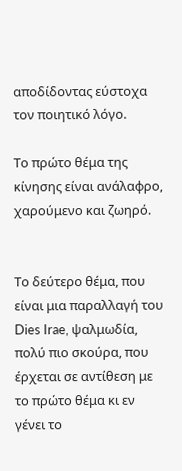αποδίδοντας εύστοχα τον ποιητικό λόγο.

Το πρώτο θέμα της κίνησης είναι ανάλαφρο, χαρούμενο και ζωηρό.


Το δεύτερο θέμα, που είναι μια παραλλαγή του Dies Irae, ψαλμωδία, πολύ πιο σκούρα, που έρχεται σε αντίθεση με το πρώτο θέμα κι εν γένει το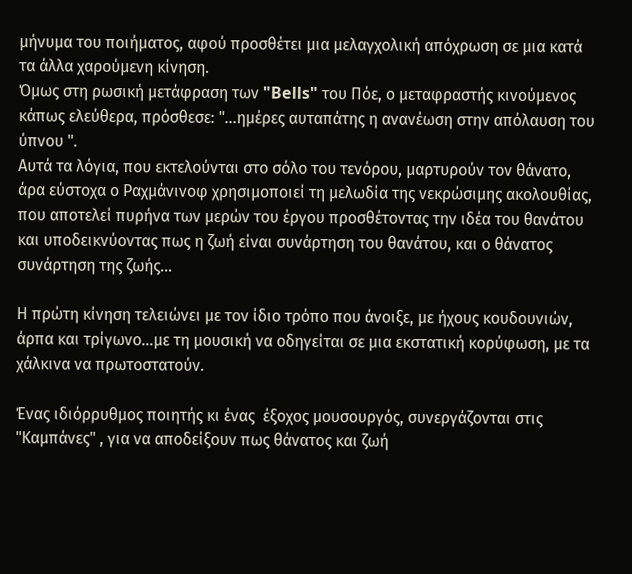μήνυμα του ποιήματος, αφού προσθέτει μια μελαγχολική απόχρωση σε μια κατά τα άλλα χαρούμενη κίνηση.
Όμως στη ρωσική μετάφραση των "Bells" του Πόε, ο μεταφραστής κινούμενος κάπως ελεύθερα, πρόσθεσε: "...ημέρες αυταπάτης η ανανέωση στην απόλαυση του ύπνου ".
Αυτά τα λόγια, που εκτελούνται στο σόλο του τενόρου, μαρτυρούν τον θάνατο, άρα εύστοχα ο Ραχμάνινοφ χρησιμοποιεί τη μελωδία της νεκρώσιμης ακολουθίας, που αποτελεί πυρήνα των μερών του έργου προσθέτοντας την ιδέα του θανάτου και υποδεικνύοντας πως η ζωή είναι συνάρτηση του θανάτου, και ο θάνατος συνάρτηση της ζωής...

Η πρώτη κίνηση τελειώνει με τον ίδιο τρόπο που άνοιξε, με ήχους κουδουνιών, άρπα και τρίγωνο...με τη μουσική να οδηγείται σε μια εκστατική κορύφωση, με τα χάλκινα να πρωτοστατούν.

Ένας ιδιόρρυθμος ποιητής κι ένας  έξοχος μουσουργός, συνεργάζονται στις "Καμπάνες" , για να αποδείξουν πως θάνατος και ζωή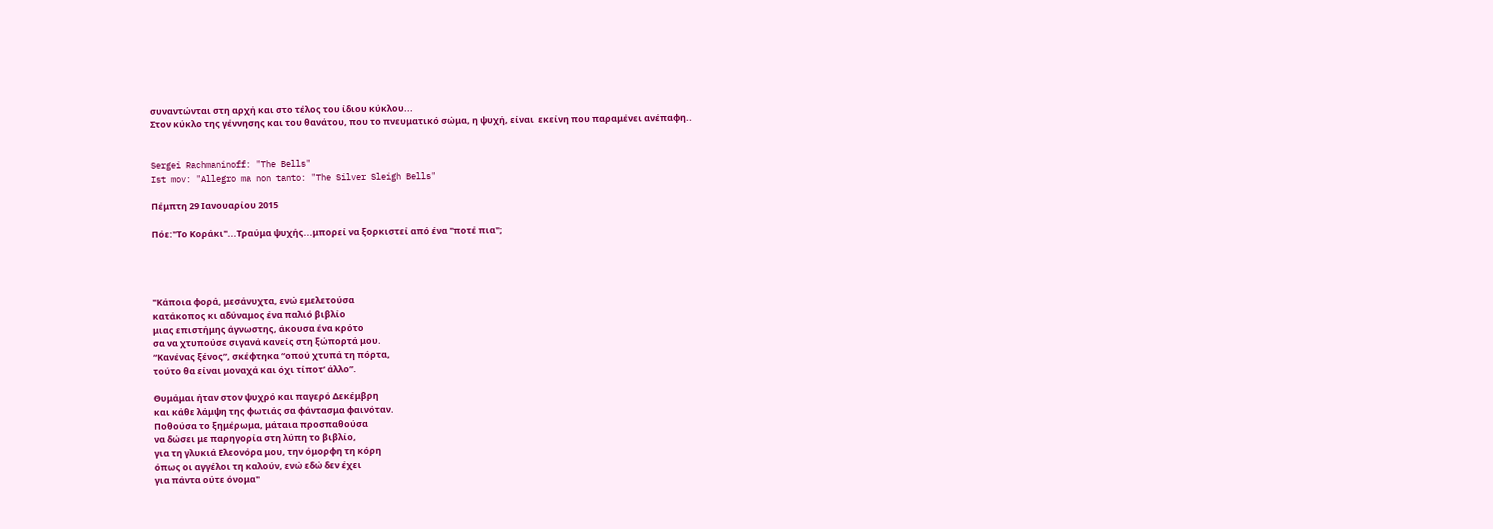συναντώνται στη αρχή και στο τέλος του ίδιου κύκλου...
Στον κύκλο της γέννησης και του θανάτου, που το πνευματικό σώμα, η ψυχή, είναι  εκείνη που παραμένει ανέπαφη..


Sergei Rachmaninoff: "The Bells"
Ist mov: "Allegro ma non tanto: "The Silver Sleigh Bells"

Πέμπτη 29 Ιανουαρίου 2015

Πόε:"Το Κοράκι"...Τραύμα ψυχής...μπορεί να ξορκιστεί από ένα "ποτέ πια";




"Κάποια φορά, μεσάνυχτα, ενώ εμελετούσα
κατάκοπος κι αδύναμος ένα παλιό βιβλίο
μιας επιστήμης άγνωστης, άκουσα ένα κρότο
σα να χτυπούσε σιγανά κανείς στη ξώπορτά μου.
“Κανένας ξένος”, σκέφτηκα “οπού χτυπά τη πόρτα,
τούτο θα είναι μοναχά και όχι τίποτ’ άλλο”.

Θυμάμαι ήταν στον ψυχρό και παγερό Δεκέμβρη
και κάθε λάμψη της φωτιάς σα φάντασμα φαινόταν.
Ποθούσα το ξημέρωμα, μάταια προσπαθούσα
να δώσει με παρηγορία στη λύπη το βιβλίο,
για τη γλυκιά Ελεονόρα μου, την όμορφη τη κόρη
όπως οι αγγέλοι τη καλούν, ενώ εδώ δεν έχει
για πάντα ούτε όνομα"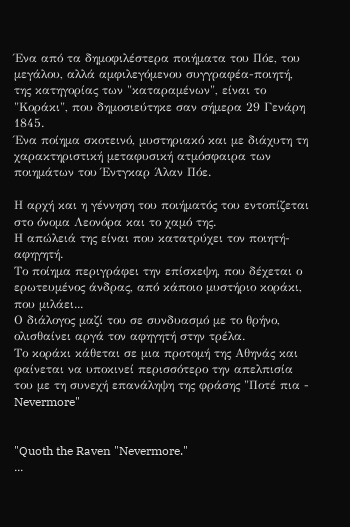Ένα από τα δημοφιλέστερα ποιήματα του Πόε, του μεγάλου, αλλά αμφιλεγόμενου συγγραφέα-ποιητή, της κατηγορίας των "καταραμένων", είναι το "Κοράκι", που δημοσιεύτηκε σαν σήμερα 29 Γενάρη 1845.
Ένα ποίημα σκοτεινό, μυστηριακό και με διάχυτη τη χαρακτηριστική μεταφυσική ατμόσφαιρα των ποιημάτων του Έντγκαρ Άλαν Πόε.

Η αρχή και η γέννηση του ποιήματός του εντοπίζεται στο όνομα Λεονόρα και το χαμό της.
Η απώλειά της είναι που κατατρύχει τον ποιητή-αφηγητή.
Το ποίημα περιγράφει την επίσκεψη, που δέχεται ο ερωτευμένος άνδρας, από κάποιο μυστήριο κοράκι, που μιλάει...
Ο διάλογος μαζί του σε συνδυασμό με το θρήνο, ολισθαίνει αργά τον αφηγητή στην τρέλα.
Το κοράκι κάθεται σε μια προτομή της Αθηνάς και φαίνεται να υποκινεί περισσότερο την απελπισία του με τη συνεχή επανάληψη της φράσης "Ποτέ πια - Nevermore"


"Quoth the Raven "Nevermore."
...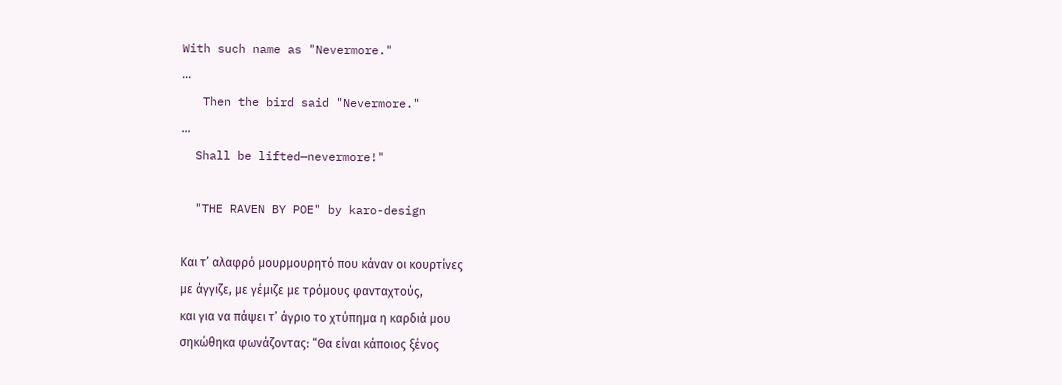With such name as "Nevermore."
...
   Then the bird said "Nevermore."
...
  Shall be lifted—nevermore!"

  "THE RAVEN BY POE" by karo-design

Και τ’ αλαφρό μουρμουρητό που κάναν οι κουρτίνες
με άγγιζε, με γέμιζε με τρόμους φανταχτούς,
και για να πάψει τ’ άγριο το χτύπημα η καρδιά μου
σηκώθηκα φωνάζοντας: “Θα είναι κάποιος ξένος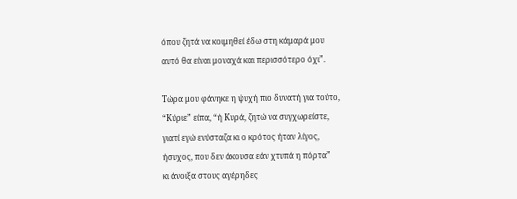όπου ζητά να κοιμηθεί έδω στη κάμαρά μου
αυτό θα είναι μοναχά και περισσότερο όχι”.

Τώρα μου φάνηκε η ψυχή πιο δυνατή για τούτο,
“Κύριε” είπα, “ή Κυρά, ζητώ να συγχωρείστε,
γιατί εγώ ενύσταζα κι ο κρότος ήταν λίγος,
ήσυχος, που δεν άκουσα εάν χτυπά η πόρτα”
κι άνοιξα στους αγέρηδες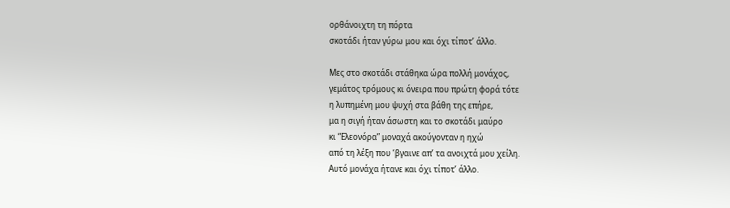ορθάνοιχτη τη πόρτα
σκοτάδι ήταν γύρω μου και όχι τίποτ’ άλλο.

Μες στο σκοτάδι στάθηκα ώρα πολλή μονάχος,
γεμάτος τρόμους κι όνειρα που πρώτη φορά τότε
η λυπημένη μου ψυχή στα βάθη της επήρε,
μα η σιγή ήταν άσωστη και το σκοτάδι μαύρο
κι “Ελεονόρα” μοναχά ακούγονταν η ηχώ
από τη λέξη που ‘βγαινε απ’ τα ανοιχτά μου χείλη.
Αυτό μονάχα ήτανε και όχι τίποτ’ άλλο.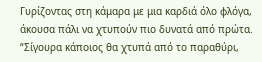Γυρίζοντας στη κάμαρα με μια καρδιά όλο φλόγα,
άκουσα πάλι να χτυπούν πιο δυνατά από πρώτα.
“Σίγουρα κάποιος θα χτυπά από το παραθύρι,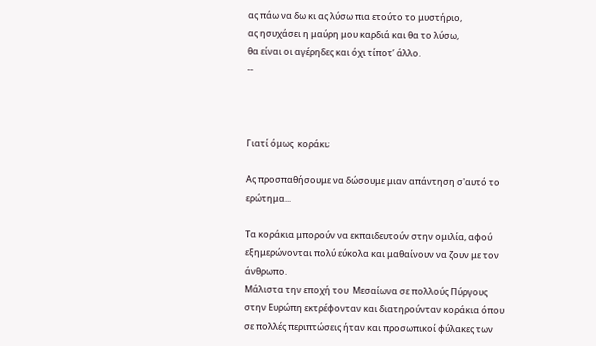ας πάω να δω κι ας λύσω πια ετούτο το μυστήριο,
ας ησυχάσει η μαύρη μου καρδιά και θα το λύσω,
θα είναι οι αγέρηδες και όχι τίποτ’ άλλο.
--



Γιατί όμως  κοράκι;

Aς προσπαθήσουμε να δώσουμε μιαν απάντηση σ'αυτό το ερώτημα...

Τα κοράκια μπορούν να εκπαιδευτούν στην ομιλία, αφού εξημερώνονται πολύ εύκολα και μαθαίνουν να ζουν με τον άνθρωπο.
Μάλιστα την εποχή του  Μεσαίωνα σε πολλούς Πύργους στην Ευρώπη εκτρέφονταν και διατηρούνταν κοράκια όπου σε πολλές περιπτώσεις ήταν και προσωπικοί φύλακες των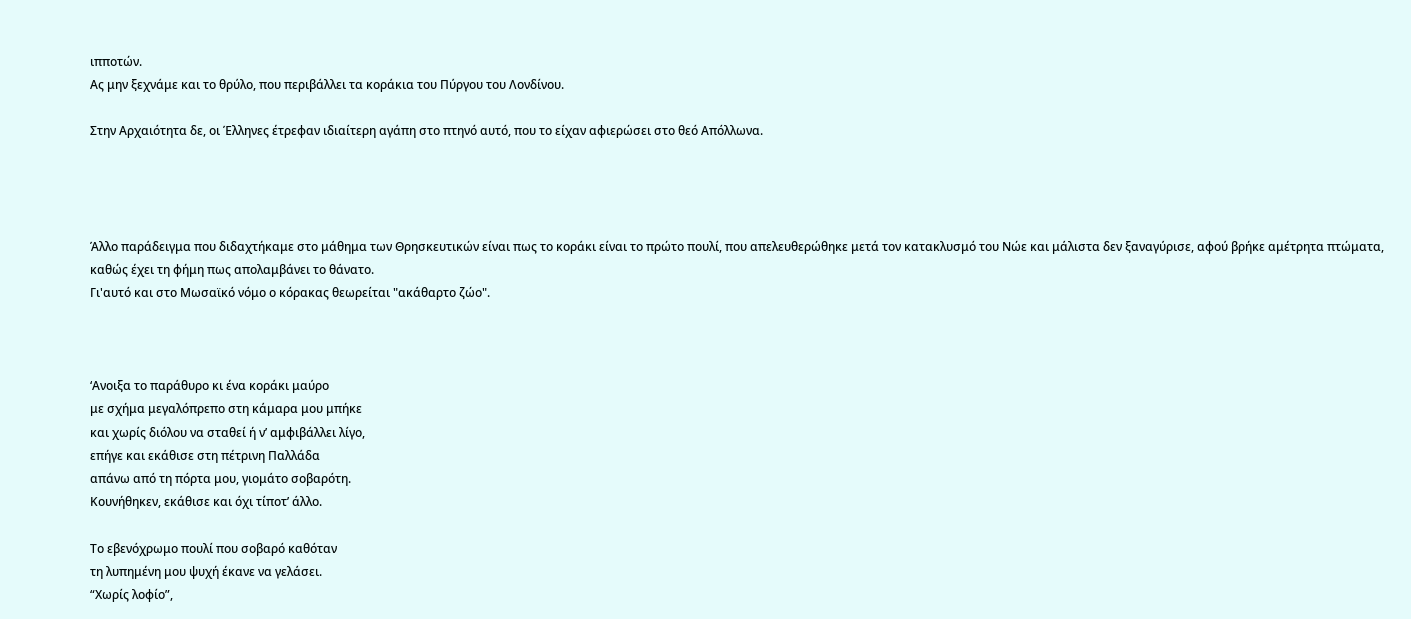ιπποτών.
Ας μην ξεχνάμε και το θρύλο, που περιβάλλει τα κοράκια του Πύργου του Λονδίνου.

Στην Αρχαιότητα δε, οι Έλληνες έτρεφαν ιδιαίτερη αγάπη στο πτηνό αυτό, που το είχαν αφιερώσει στο θεό Απόλλωνα.




Άλλο παράδειγμα που διδαχτήκαμε στο μάθημα των Θρησκευτικών είναι πως το κοράκι είναι το πρώτο πουλί, που απελευθερώθηκε μετά τον κατακλυσμό του Νώε και μάλιστα δεν ξαναγύρισε, αφού βρήκε αμέτρητα πτώματα, καθώς έχει τη φήμη πως απολαμβάνει το θάνατο.
Γι'αυτό και στο Μωσαϊκό νόμο ο κόρακας θεωρείται "ακάθαρτο ζώο".



‘Ανοιξα το παράθυρο κι ένα κοράκι μαύρο
με σχήμα μεγαλόπρεπο στη κάμαρα μου μπήκε
και χωρίς διόλου να σταθεί ή ν’ αμφιβάλλει λίγο,
επήγε και εκάθισε στη πέτρινη Παλλάδα
απάνω από τη πόρτα μου, γιομάτο σοβαρότη.
Κουνήθηκεν, εκάθισε και όχι τίποτ’ άλλο.

Το εβενόχρωμο πουλί που σοβαρό καθόταν
τη λυπημένη μου ψυχή έκανε να γελάσει.
“Χωρίς λοφίο”,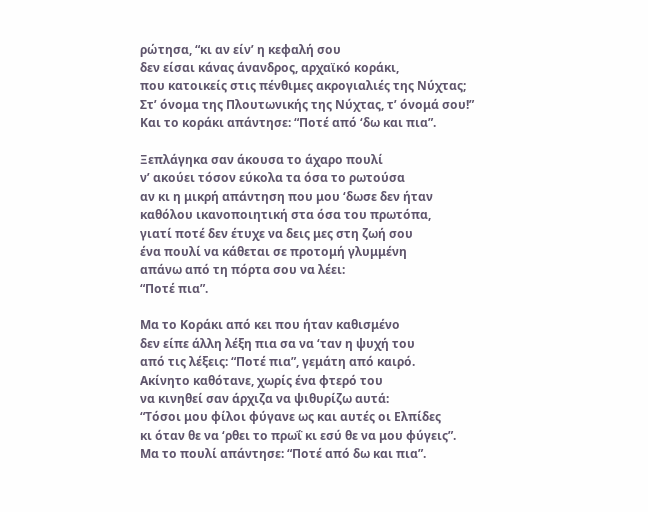ρώτησα, “κι αν είν’ η κεφαλή σου
δεν είσαι κάνας άνανδρος, αρχαϊκό κοράκι,
που κατοικείς στις πένθιμες ακρογιαλιές της Νύχτας;
Στ’ όνομα της Πλουτωνικής της Νύχτας, τ’ όνομά σου!”
Και το κοράκι απάντησε: “Ποτέ από ‘δω και πια”.

Ξεπλάγηκα σαν άκουσα το άχαρο πουλί
ν’ ακούει τόσον εύκολα τα όσα το ρωτούσα
αν κι η μικρή απάντηση που μου ‘δωσε δεν ήταν
καθόλου ικανοποιητική στα όσα του πρωτόπα,
γιατί ποτέ δεν έτυχε να δεις μες στη ζωή σου
ένα πουλί να κάθεται σε προτομή γλυμμένη
απάνω από τη πόρτα σου να λέει:
“Ποτέ πια”.

Μα το Κοράκι από κει που ήταν καθισμένο
δεν είπε άλλη λέξη πια σα να ‘ταν η ψυχή του
από τις λέξεις: “Ποτέ πια”, γεμάτη από καιρό.
Ακίνητο καθότανε, χωρίς ένα φτερό του
να κινηθεί σαν άρχιζα να ψιθυρίζω αυτά:
“Τόσοι μου φίλοι φύγανε ως και αυτές οι Ελπίδες
κι όταν θε να ‘ρθει το πρωΐ κι εσύ θε να μου φύγεις”.
Μα το πουλί απάντησε: “Ποτέ από δω και πια”.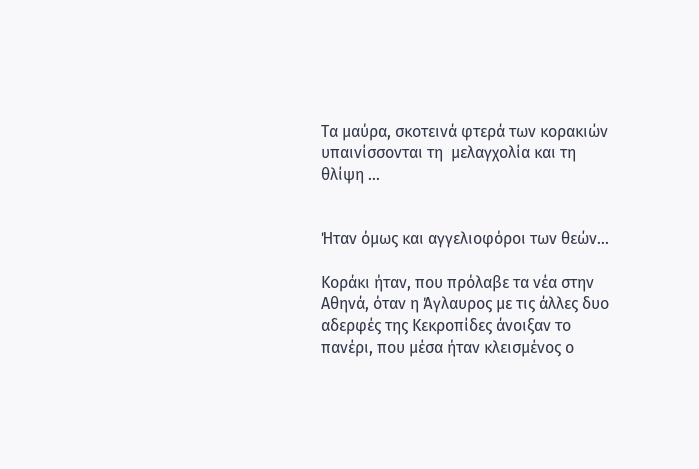Τα μαύρα, σκοτεινά φτερά των κορακιών υπαινίσσονται τη  μελαγχολία και τη θλίψη ...


Ήταν όμως και αγγελιοφόροι των θεών...

Κοράκι ήταν, που πρόλαβε τα νέα στην Αθηνά, όταν η Άγλαυρος με τις άλλες δυο αδερφές της Κεκροπίδες άνοιξαν το πανέρι, που μέσα ήταν κλεισμένος ο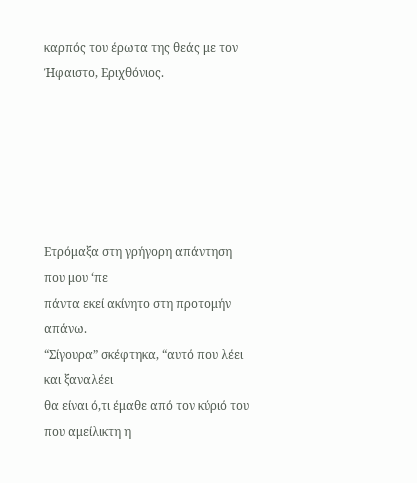καρπός του έρωτα της θεάς με τον Ήφαιστο, Εριχθόνιος.






Ετρόμαξα στη γρήγορη απάντηση που μου ‘πε
πάντα εκεί ακίνητο στη προτομήν απάνω.
“Σίγουρα” σκέφτηκα, “αυτό που λέει και ξαναλέει
θα είναι ό,τι έμαθε από τον κύριό του
που αμείλικτη η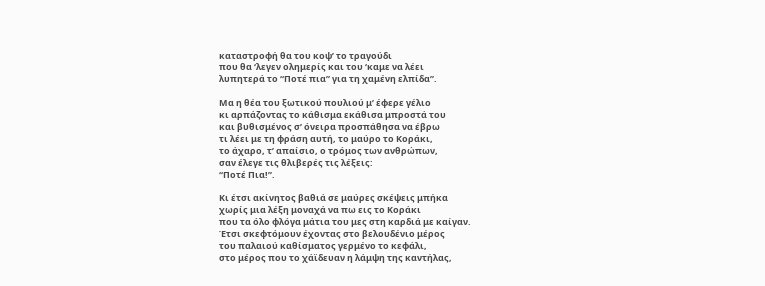καταστροφή θα του κοψ’ το τραγούδι
που θα ‘λεγεν ολημερίς και του ‘καμε να λέει
λυπητερά το “Ποτέ πια” για τη χαμένη ελπίδα”.

Μα η θέα του ξωτικού πουλιού μ’ έφερε γέλιο
κι αρπάζοντας το κάθισμα εκάθισα μπροστά του
και βυθισμένος σ’ όνειρα προσπάθησα να έβρω
τι λέει με τη φράση αυτή, το μαύρο το Κοράκι,
το άχαρο, τ’ απαίσιο, ο τρόμος των ανθρώπων,
σαν έλεγε τις θλιβερές τις λέξεις:
“Ποτέ Πια!”.

Κι έτσι ακίνητος βαθιά σε μαύρες σκέψεις μπήκα
χωρίς μια λέξη μοναχά να πω εις το Κοράκι
που τα όλο φλόγα μάτια του μες στη καρδιά με καίγαν.
Έτσι σκεφτόμουν έχοντας στο βελουδένιο μέρος
του παλαιού καθίσματος γερμένο το κεφάλι,
στο μέρος που το χάϊδευαν η λάμψη της καντήλας,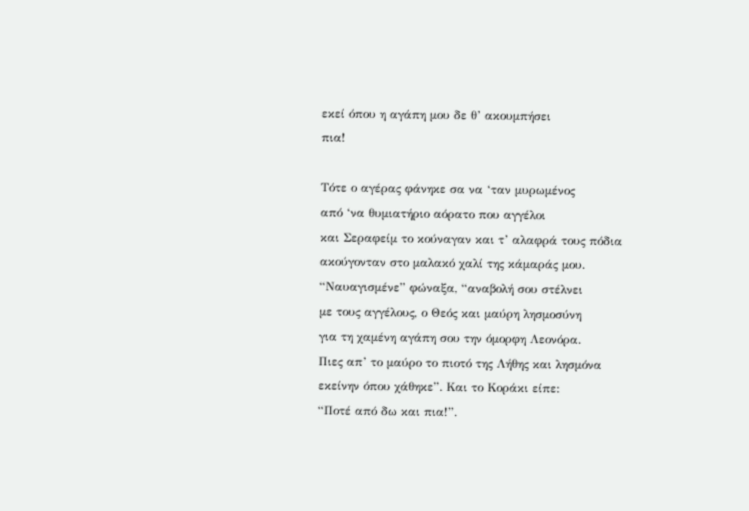εκεί όπου η αγάπη μου δε θ’ ακουμπήσει
πια!

Τότε ο αγέρας φάνηκε σα να ‘ταν μυρωμένος
από ‘να θυμιατήριο αόρατο που αγγέλοι
και Σεραφείμ το κούναγαν και τ’ αλαφρά τους πόδια
ακούγονταν στο μαλακό χαλί της κάμαράς μου.
“Ναυαγισμένε” φώναξα, “αναβολή σου στέλνει
με τους αγγέλους, ο Θεός και μαύρη λησμοσύνη
για τη χαμένη αγάπη σου την όμορφη Λεονόρα.
Πιες απ’ το μαύρο το πιοτό της Λήθης και λησμόνα
εκείνην όπου χάθηκε”. Και το Κοράκι είπε:
“Ποτέ από δω και πια!”.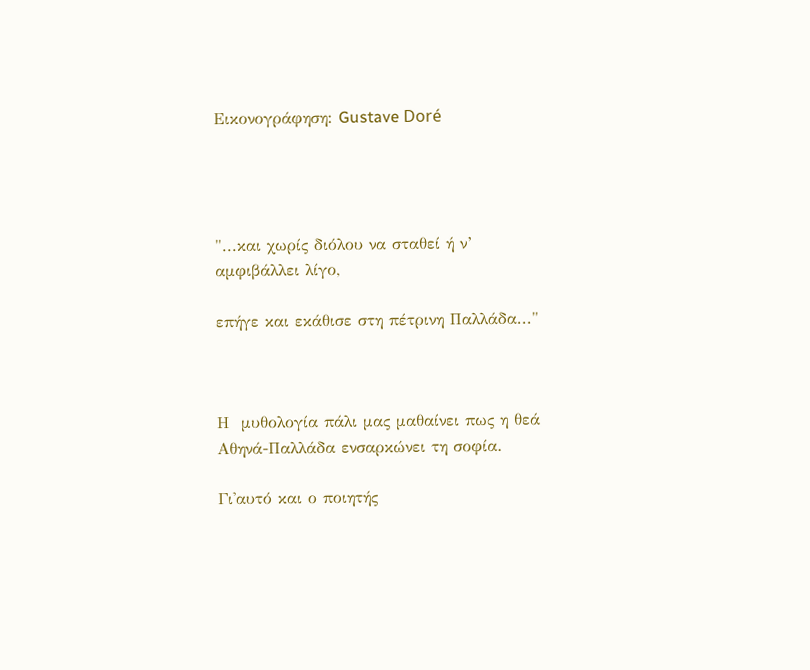Εικονογράφηση: Gustave Doré




"...και χωρίς διόλου να σταθεί ή ν’ αμφιβάλλει λίγο,

επήγε και εκάθισε στη πέτρινη Παλλάδα..."



Η  μυθολογία πάλι μας μαθαίνει πως η θεά Αθηνά-Παλλάδα ενσαρκώνει τη σοφία.

Γι'αυτό και ο ποιητής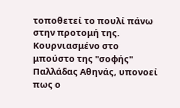τοποθετεί το πουλί πάνω στην προτομή της.
Κουρνιασμένο στο μπούστο της "σοφής"  Παλλάδας Αθηνάς, υπονοεί πως ο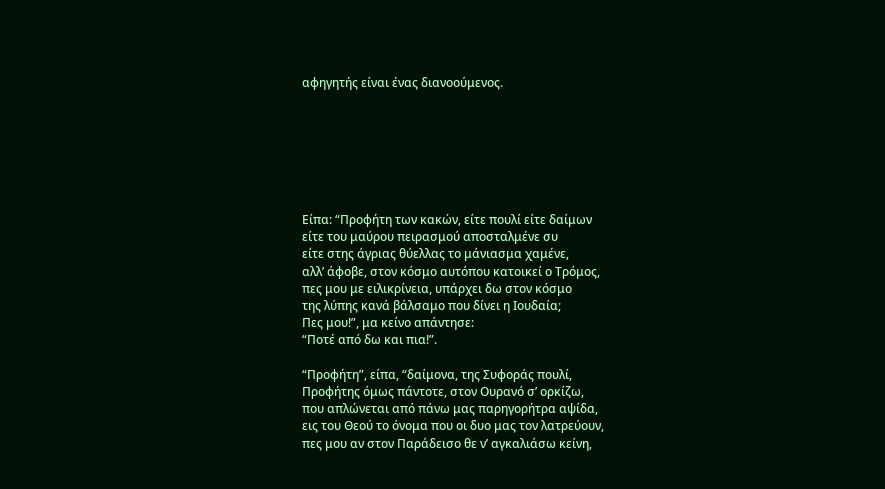αφηγητής είναι ένας διανοούμενος.







Είπα: “Προφήτη των κακών, είτε πουλί είτε δαίμων
είτε του μαύρου πειρασμού αποσταλμένε συ
είτε στης άγριας θύελλας το μάνιασμα χαμένε,
αλλ’ άφοβε, στον κόσμο αυτόπου κατοικεί ο Τρόμος,
πες μου με ειλικρίνεια, υπάρχει δω στον κόσμο
της λύπης κανά βάλσαμο που δίνει η Ιουδαία;
Πες μου!”, μα κείνο απάντησε:
“Ποτέ από δω και πια!”.

“Προφήτη”, είπα, “δαίμονα, της Συφοράς πουλί,
Προφήτης όμως πάντοτε, στον Ουρανό σ’ ορκίζω,
που απλώνεται από πάνω μας παρηγορήτρα αψίδα,
εις του Θεού το όνομα που οι δυο μας τον λατρεύουν,
πες μου αν στον Παράδεισο θε ν’ αγκαλιάσω κείνη,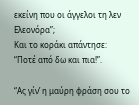εκείνη που οι άγγελοι τη λεν Ελεονόρα”;
Και το κοράκι απάντησε:
“Ποτέ από δω και πια!”.

“Ας γίν’ η μαύρη φράση σου το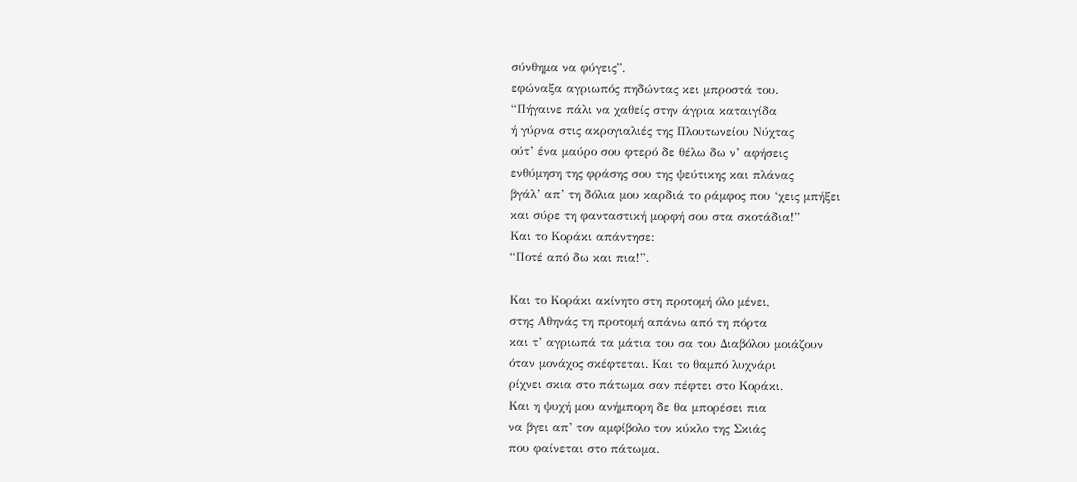σύνθημα να φύγεις”,
εφώναξα αγριωπός πηδώντας κει μπροστά του.
“Πήγαινε πάλι να χαθείς στην άγρια καταιγίδα
ή γύρνα στις ακρογιαλιές της Πλουτωνείου Νύχτας
ούτ’ ένα μαύρο σου φτερό δε θέλω δω ν’ αφήσεις
ενθύμηση της φράσης σου της ψεύτικης και πλάνας
βγάλ’ απ’ τη δόλια μου καρδιά το ράμφος που ‘χεις μπήξει
και σύρε τη φανταστική μορφή σου στα σκοτάδια!”
Και το Κοράκι απάντησε:
“Ποτέ από δω και πια!”.

Και το Κοράκι ακίνητο στη προτομή όλο μένει,
στης Αθηνάς τη προτομή απάνω από τη πόρτα
και τ’ αγριωπά τα μάτια του σα του Διαβόλου μοιάζουν
όταν μονάχος σκέφτεται. Και το θαμπό λυχνάρι
ρίχνει σκια στο πάτωμα σαν πέφτει στο Κοράκι.
Και η ψυχή μου ανήμπορη δε θα μπορέσει πια
να βγει απ’ τον αμφίβολο τον κύκλο της Σκιάς
που φαίνεται στο πάτωμα.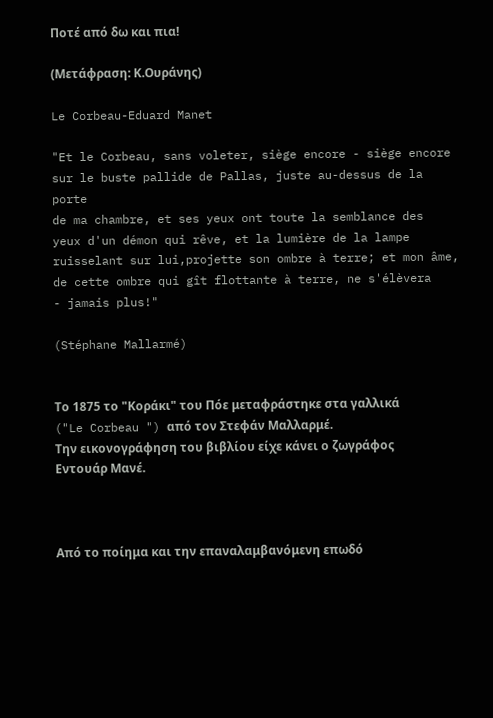Ποτέ από δω και πια!

(Μετάφραση: Κ.Ουράνης)

Le Corbeau-Eduard Manet

"Et le Corbeau, sans voleter, siège encore - siège encore
sur le buste pallide de Pallas, juste au-dessus de la porte
de ma chambre, et ses yeux ont toute la semblance des
yeux d'un démon qui rêve, et la lumière de la lampe
ruisselant sur lui,projette son ombre à terre; et mon âme,
de cette ombre qui gît flottante à terre, ne s'élèvera
- jamais plus!"

(Stéphane Mallarmé)


Το 1875 το "Κοράκι" του Πόε μεταφράστηκε στα γαλλικά ("Le Corbeau ") από τον Στεφάν Μαλλαρμέ.
Την εικονογράφηση του βιβλίου είχε κάνει ο ζωγράφος Εντουάρ Μανέ.



Από το ποίημα και την επαναλαμβανόμενη επωδό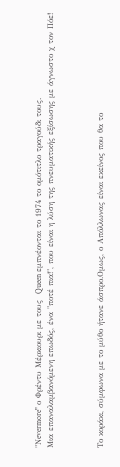"Νevermore" ο Φρέντυ Μέρκιουρι με τους  Queen εμπνέονται το 1974 το ομότιτλο τραγούδι τους.
Mια επαναλαμβανόμενη επωδός, ένα "ποτέ πια!", που είναι η λύση της πνευματικής εξίσωσης με άγνωστο χ τον Πόε!



Το κοράκι, σύμφωνα με το μύθο ήτανε άσπρο.Ομως, ο Απόλλωνας είναι εκείνος που θα το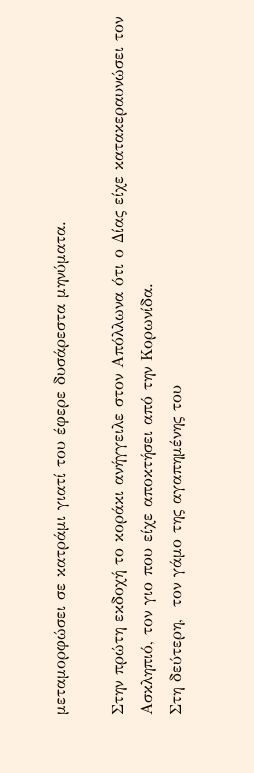μεταμορφώσει σε κατράμι γιατί του έφερε δυσάρεστα μηνύματα.

Στην πρώτη εκδοχή το κοράκι ανήγγειλε στον Απόλλωνα ότι ο Δίας είχε κατακεραυνώσει τον Ασκληπιό, τον γιο που είχε αποκτήσει από την Κορωνίδα.
Στη δεύτερη,  τον γάμο της αγαπημένης του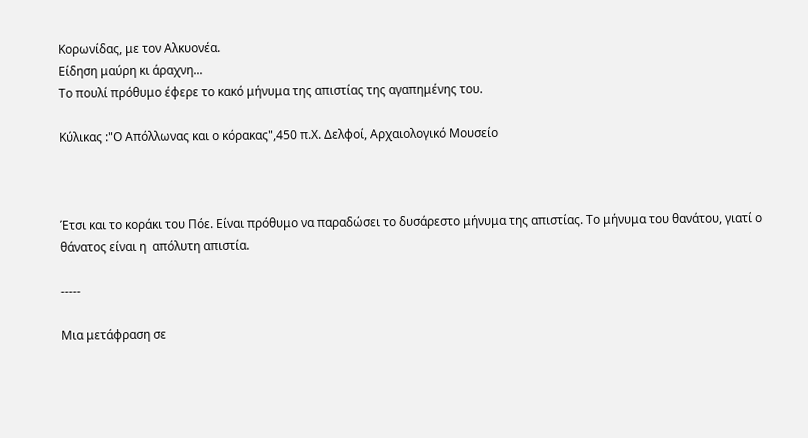Κορωνίδας, με τον Αλκυονέα.
Είδηση μαύρη κι άραχνη...
Το πουλί πρόθυμο έφερε το κακό μήνυμα της απιστίας της αγαπημένης του.

Kύλικας :"Ο Απόλλωνας και ο κόρακας",450 π.Χ. Δελφοί, Αρχαιολογικό Μουσείο



Έτσι και το κοράκι του Πόε. Είναι πρόθυμο να παραδώσει το δυσάρεστο μήνυμα της απιστίας. Το μήνυμα του θανάτου, γιατί ο θάνατος είναι η  απόλυτη απιστία.

-----

Μια μετάφραση σε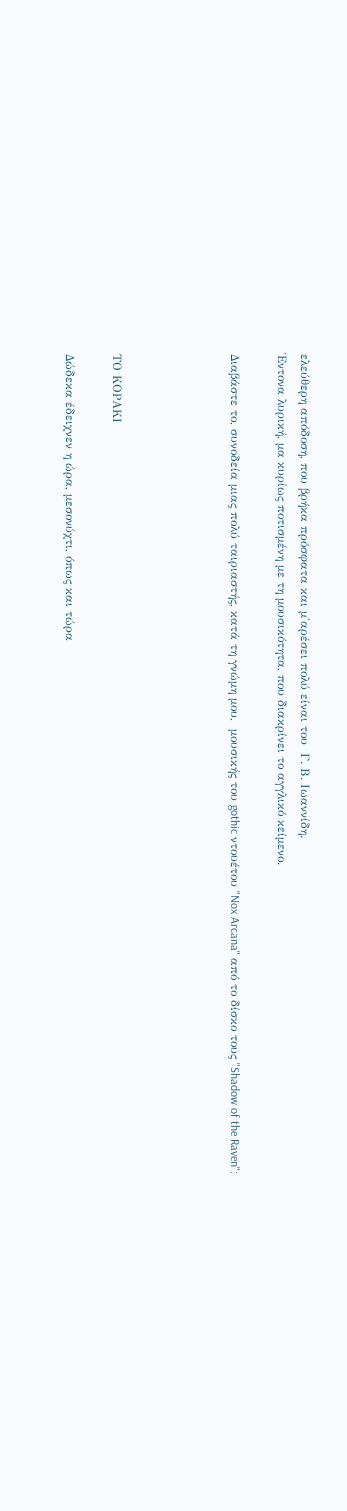ελεύθερη απόδοση, που βρήκα πρόσφατα και μ'αρέσει πολύ είναι του  Γ. Β. Ιωαννίδη.
Έντονα λυρική, μα κυρίως ποτισμένη με τη μουσικότητα, που διακρίνει το αγγλικό κείμενο.

Διαβάστε το, συνοδεία μιας πολύ ταιριαστής, κατά τη γνώμη μου,  μουσικής του gothic ντουέτου "Nox Arcana" από το δίσκο τους "Shadow of the Raven":




ΤΟ ΚΟΡΑΚΙ

Δώδεκα έδειχνεν η ώρα, μεσονύχτι, όπως και τώρα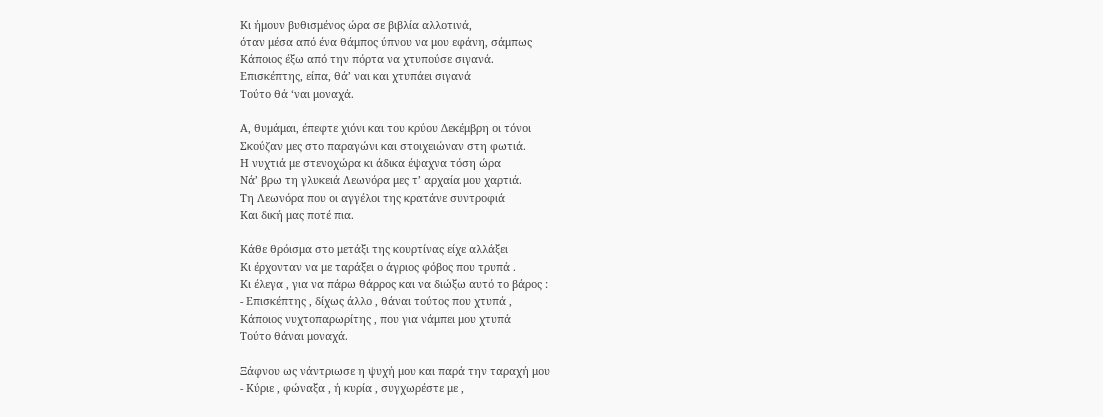Κι ήμουν βυθισμένος ώρα σε βιβλία αλλοτινά,
όταν μέσα από ένα θάμπος ύπνου να μου εφάνη, σάμπως
Κάποιος έξω από την πόρτα να χτυπούσε σιγανά.
Επισκέπτης, είπα, θά’ ναι και χτυπάει σιγανά
Τούτο θά ‘ναι μοναχά.

Α, θυμάμαι, έπεφτε χιόνι και του κρύου Δεκέμβρη οι τόνοι
Σκούζαν μες στο παραγώνι και στοιχειώναν στη φωτιά.
Η νυχτιά με στενοχώρα κι άδικα έψαχνα τόση ώρα
Νά’ βρω τη γλυκειά Λεωνόρα μες τ’ αρχαία μου χαρτιά.
Τη Λεωνόρα που οι αγγέλοι της κρατάνε συντροφιά
Και δική μας ποτέ πια.

Κάθε θρόισμα στο μετάξι της κουρτίνας είχε αλλάξει
Κι έρχονταν να με ταράξει ο άγριος φόβος που τρυπά .
Κι έλεγα , για να πάρω θάρρος και να διώξω αυτό το βάρος :
- Επισκέπτης , δίχως άλλο , θάναι τούτος που χτυπά ,
Κάποιος νυχτοπαρωρίτης , που για νάμπει μου χτυπά
Τούτο θάναι μοναχά.

Ξάφνου ως νάντριωσε η ψυχή μου και παρά την ταραχή μου
- Κύριε , φώναξα , ή κυρία , συγχωρέστε με ,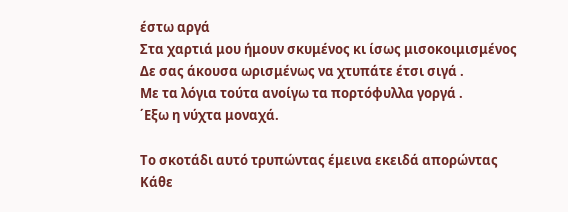έστω αργά
Στα χαρτιά μου ήμουν σκυμένος κι ίσως μισοκοιμισμένος
Δε σας άκουσα ωρισμένως να χτυπάτε έτσι σιγά .
Με τα λόγια τούτα ανοίγω τα πορτόφυλλα γοργά .
΄Εξω η νύχτα μοναχά.

Το σκοτάδι αυτό τρυπώντας έμεινα εκειδά απορώντας
Κάθε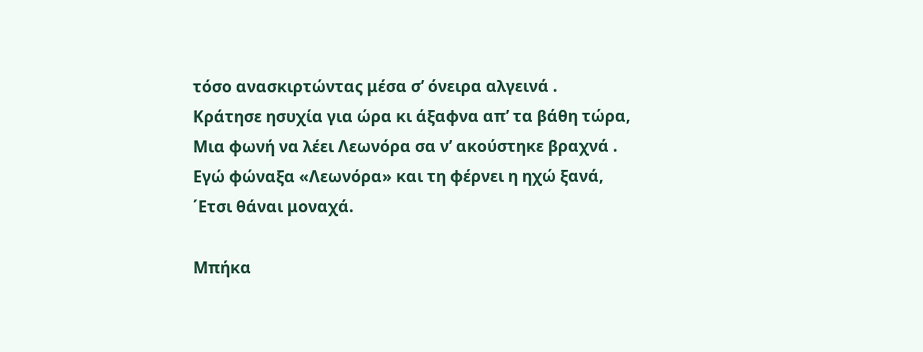τόσο ανασκιρτώντας μέσα σ’ όνειρα αλγεινά .
Κράτησε ησυχία για ώρα κι άξαφνα απ’ τα βάθη τώρα,
Μια φωνή να λέει Λεωνόρα σα ν’ ακούστηκε βραχνά .
Εγώ φώναξα «Λεωνόρα» και τη φέρνει η ηχώ ξανά,
΄Ετσι θάναι μοναχά.

Μπήκα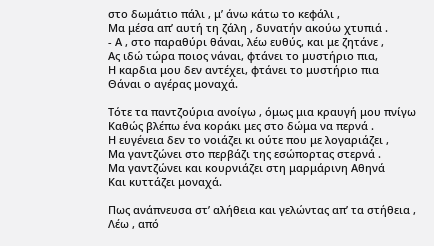στο δωμάτιο πάλι , μ’ άνω κάτω το κεφάλι ,
Μα μέσα απ’ αυτή τη ζάλη , δυνατήν ακούω χτυπιά .
- Α , στο παραθύρι θάναι, λέω ευθύς, και με ζητάνε ,
Ας ιδώ τώρα ποιος νάναι, φτάνει το μυστήριο πια,
Η καρδια μου δεν αντέχει, φτάνει το μυστήριο πια
Θάναι ο αγέρας μοναχά.

Τότε τα παντζούρια ανοίγω , όμως μια κραυγή μου πνίγω
Καθώς βλέπω ένα κοράκι μες στο δώμα να περνά .
Η ευγένεια δεν το νοιάζει κι ούτε που με λογαριάζει ,
Μα γαντζώνει στο περβάζι της εσώπορτας στερνά .
Μα γαντζώνει και κουρνιάζει στη μαρμάρινη Αθηνά
Και κυττάζει μοναχά.

Πως ανάπνευσα στ’ αλήθεια και γελώντας απ’ τα στήθεια ,
Λέω , από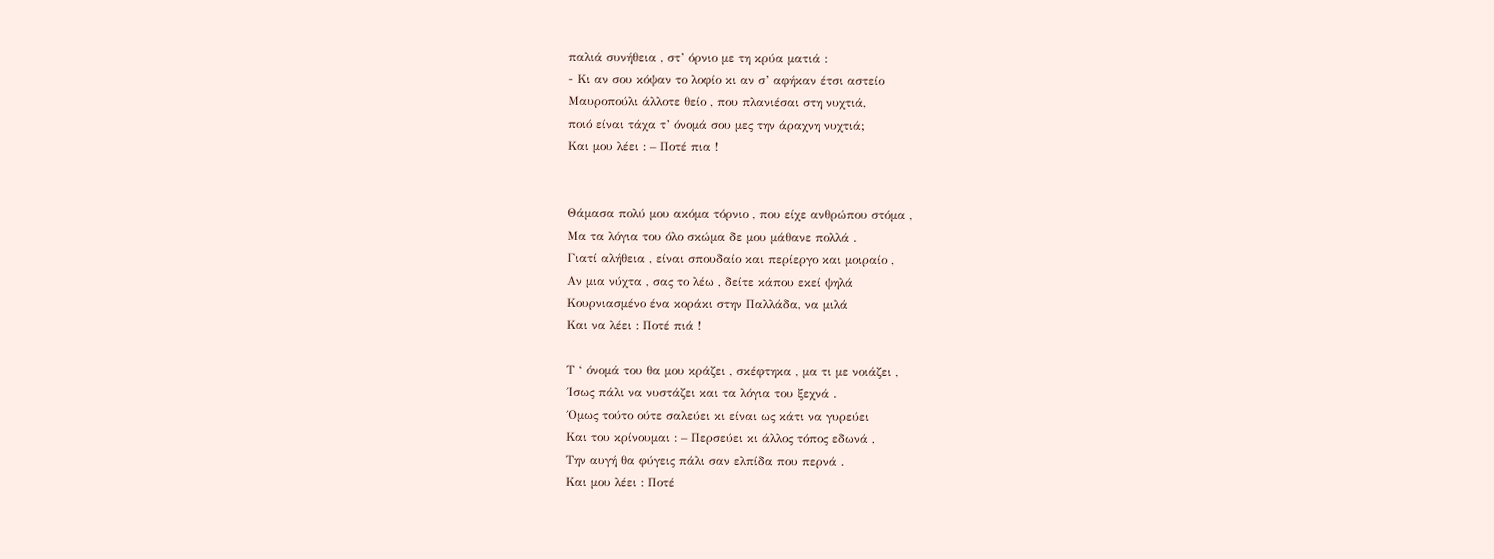παλιά συνήθεια , στ’ όρνιο με τη κρύα ματιά :
- Κι αν σου κόψαν το λοφίο κι αν σ’ αφήκαν έτσι αστείο
Μαυροπούλι άλλοτε θείο , που πλανιέσαι στη νυχτιά,
ποιό είναι τάχα τ’ όνομά σου μες την άραχνη νυχτιά;
Και μου λέει : – Ποτέ πια !


Θάμασα πολύ μου ακόμα τόρνιο , που είχε ανθρώπου στόμα ,
Μα τα λόγια του όλο σκώμα δε μου μάθανε πολλά .
Γιατί αλήθεια , είναι σπουδαίο και περίεργο και μοιραίο ,
Αν μια νύχτα , σας το λέω , δείτε κάπου εκεί ψηλά
Κουρνιασμένο ένα κοράκι στην Παλλάδα, να μιλά
Και να λέει : Ποτέ πιά !

Τ ‘ όνομά του θα μου κράζει , σκέφτηκα , μα τι με νοιάζει ,
΄Ισως πάλι να νυστάζει και τα λόγια του ξεχνά .
΄Ομως τούτο ούτε σαλεύει κι είναι ως κάτι να γυρεύει
Και του κρίνουμαι : – Περσεύει κι άλλος τόπος εδωνά ,
Την αυγή θα φύγεις πάλι σαν ελπίδα που περνά .
Και μου λέει : Ποτέ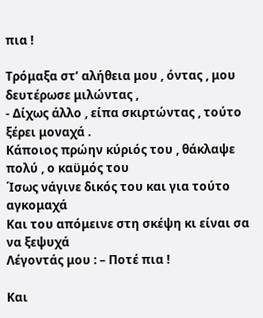πια !

Τρόμαξα στ’ αλήθεια μου , όντας , μου δευτέρωσε μιλώντας ,
- Δίχως άλλο , είπα σκιρτώντας , τούτο ξέρει μοναχά .
Κάποιος πρώην κύριός του , θάκλαψε πολύ , ο καϋμός του
΄Ισως νάγινε δικός του και για τούτο αγκομαχά
Και του απόμεινε στη σκέψη κι είναι σα να ξεψυχά
Λέγοντάς μου : – Ποτέ πια !

Και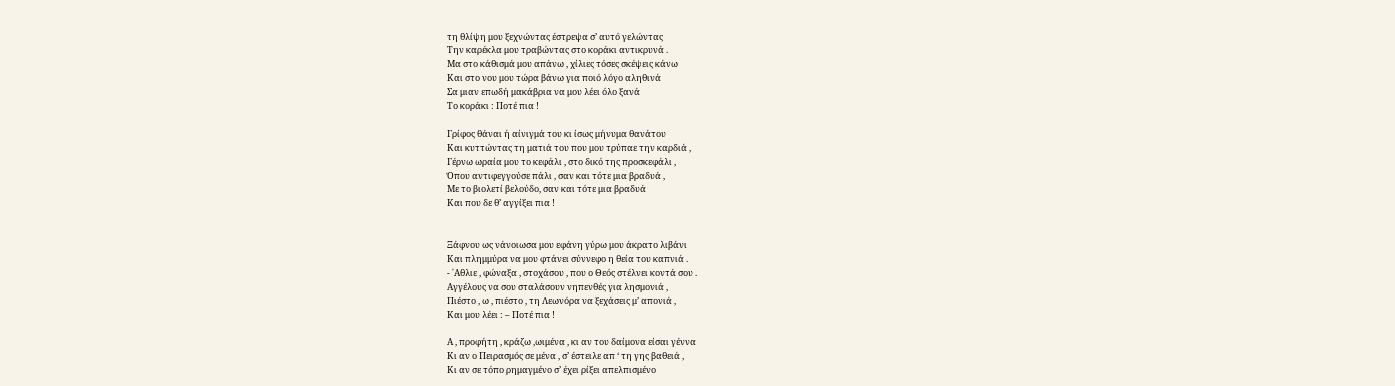τη θλίψη μου ξεχνώντας έστρεψα σ’ αυτό γελώντας
Την καρέκλα μου τραβώντας στο κοράκι αντικρυνά .
Μα στο κάθισμά μου απάνω , χίλιες τόσες σκέψεις κάνω
Και στο νου μου τώρα βάνω για ποιό λόγο αληθινά
Σα μιαν επωδή μακάβρια να μου λέει όλο ξανά
Το κοράκι : Ποτέ πια !

Γρίφος θάναι ή αίνιγμά του κι ίσως μήνυμα θανάτου
Και κυττώντας τη ματιά του που μου τρύπαε την καρδιά ,
Γέρνω ωραία μου το κεφάλι , στο δικό της προσκεφάλι ,
Όπου αντιφεγγούσε πάλι , σαν και τότε μια βραδυά ,
Με το βιολετί βελούδο, σαν και τότε μια βραδυά
Και που δε θ’ αγγίξει πια !


Ξάφνου ως νάνοιωσα μου εφάνη γύρω μου άκρατο λιβάνι
Και πλημμύρα να μου φτάνει σύννεφο η θεία του καπνιά .
- ΄Αθλιε , φώναξα , στοχάσου , που ο Θεός στέλνει κοντά σου .
Αγγέλους να σου σταλάσουν νηπενθές για λησμονιά ,
Πιέστο , ω , πιέστο , τη Λεωνόρα να ξεχάσεις μ’ απονιά ,
Και μου λέει : – Ποτέ πια !

Α , προφήτη , κράζω ,ωιμένα , κι αν του δαίμονα είσαι γέννα
Κι αν ο Πειρασμός σε μένα , σ’ έστειλε απ ‘ τη γης βαθειά ,
Κι αν σε τόπο ρημαγμένο σ’ έχει ρίξει απελπισμένο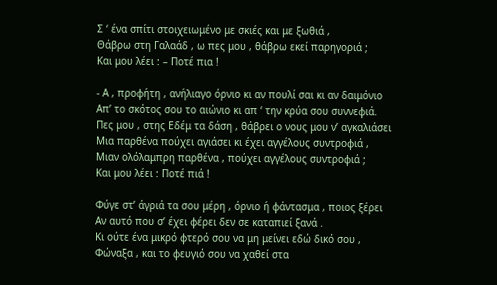Σ ‘ ένα σπίτι στοιχειωμένο με σκιές και με ξωθιά ,
Θάβρω στη Γαλαάδ , ω πες μου , θάβρω εκεί παρηγοριά ;
Και μου λέει : – Ποτέ πια !

- Α , προφήτη , ανήλιαγο όρνιο κι αν πουλί σαι κι αν δαιμόνιο
Απ’ το σκότος σου το αιώνιο κι απ ‘ την κρύα σου συννεφιά.
Πες μου , στης Εδέμ τα δάση , θάβρει ο νους μου ν’ αγκαλιάσει
Μια παρθένα πούχει αγιάσει κι έχει αγγέλους συντροφιά ,
Μιαν ολόλαμπρη παρθένα , πούχει αγγέλους συντροφιά ;
Και μου λέει : Ποτέ πιά !

Φύγε στ’ άγριά τα σου μέρη , όρνιο ή φάντασμα , ποιος ξέρει
Αν αυτό που σ’ έχει φέρει δεν σε καταπιεί ξανά .
Κι ούτε ένα μικρό φτερό σου να μη μείνει εδώ δικό σου ,
Φώναξα , και το φευγιό σου να χαθεί στα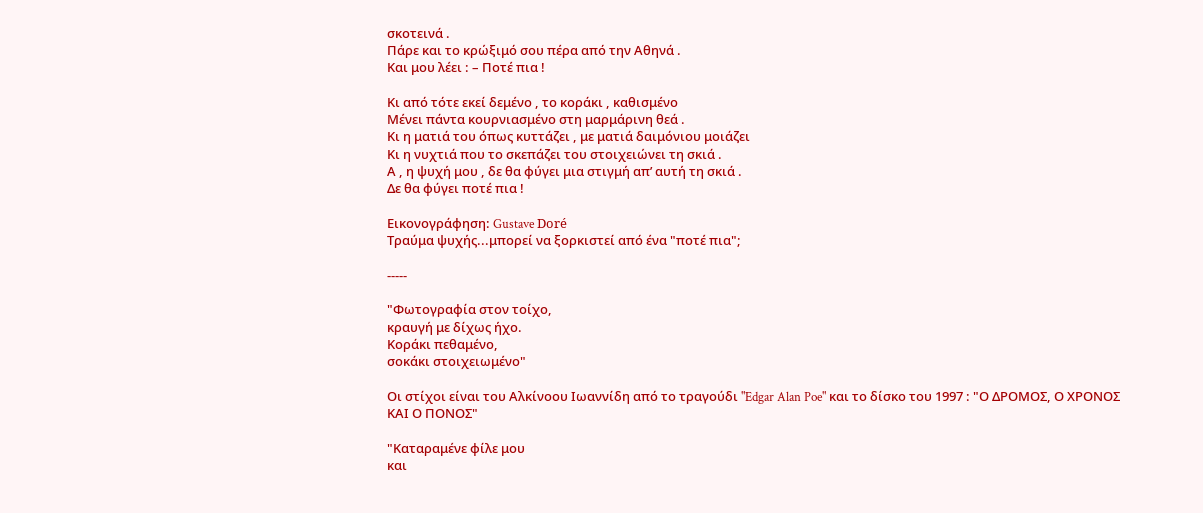σκοτεινά .
Πάρε και το κρώξιμό σου πέρα από την Αθηνά .
Και μου λέει : – Ποτέ πια !

Κι από τότε εκεί δεμένο , το κοράκι , καθισμένο
Μένει πάντα κουρνιασμένο στη μαρμάρινη θεά .
Κι η ματιά του όπως κυττάζει , με ματιά δαιμόνιου μοιάζει
Κι η νυχτιά που το σκεπάζει του στοιχειώνει τη σκιά .
Α , η ψυχή μου , δε θα φύγει μια στιγμή απ’ αυτή τη σκιά .
Δε θα φύγει ποτέ πια !

Εικονογράφηση: Gustave Doré
Τραύμα ψυχής...μπορεί να ξορκιστεί από ένα "ποτέ πια";

-----

"Φωτογραφία στον τοίχο,
κραυγή με δίχως ήχο.
Κοράκι πεθαμένο,
σοκάκι στοιχειωμένο"

Οι στίχοι είναι του Αλκίνοου Ιωαννίδη από το τραγούδι "Edgar Alan Poe" και το δίσκο του 1997 : "Ο ΔΡΟΜΟΣ, Ο ΧΡΟΝΟΣ ΚΑΙ Ο ΠΟΝΟΣ"

"Καταραμένε φίλε μου
και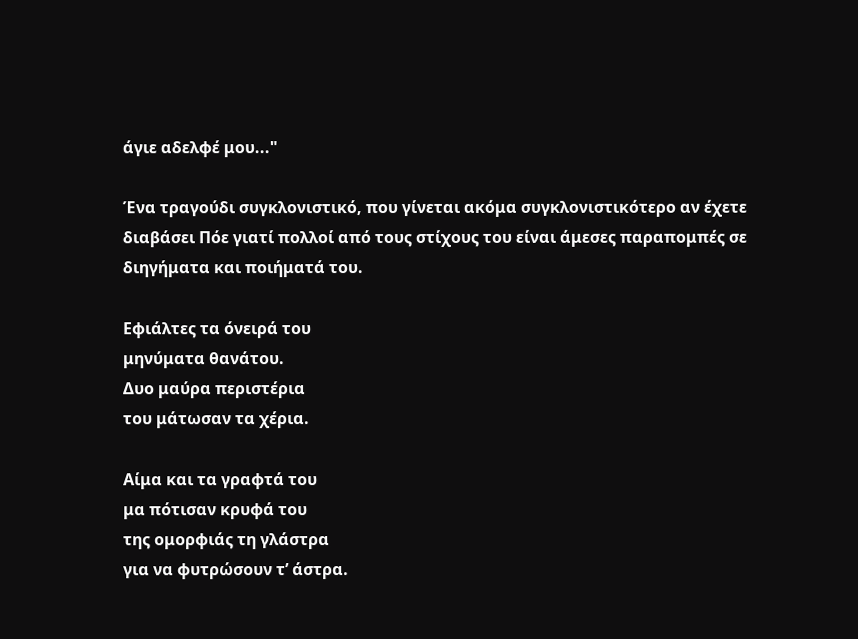άγιε αδελφέ μου..."

Ένα τραγούδι συγκλονιστικό, που γίνεται ακόμα συγκλονιστικότερο αν έχετε διαβάσει Πόε γιατί πολλοί από τους στίχους του είναι άμεσες παραπομπές σε διηγήματα και ποιήματά του.

Εφιάλτες τα όνειρά του
μηνύματα θανάτου.
Δυο μαύρα περιστέρια
του μάτωσαν τα χέρια.

Αίμα και τα γραφτά του
μα πότισαν κρυφά του
της ομορφιάς τη γλάστρα
για να φυτρώσουν τ’ άστρα.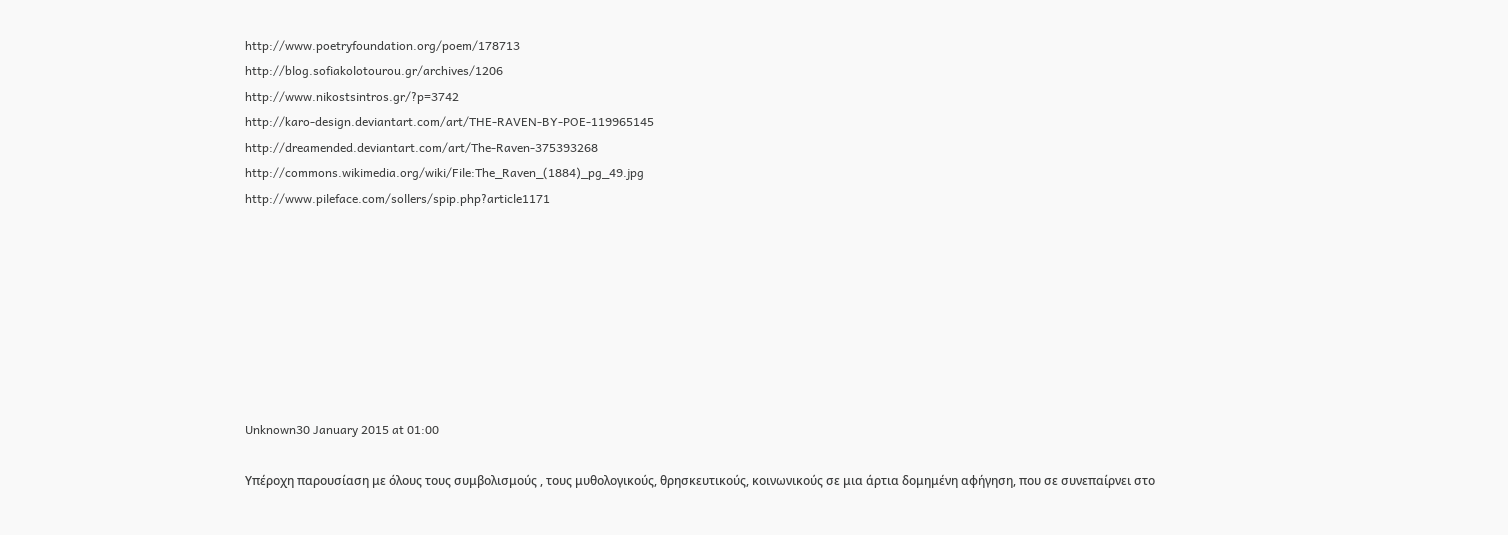http://www.poetryfoundation.org/poem/178713
http://blog.sofiakolotourou.gr/archives/1206
http://www.nikostsintros.gr/?p=3742
http://karo-design.deviantart.com/art/THE-RAVEN-BY-POE-119965145
http://dreamended.deviantart.com/art/The-Raven-375393268
http://commons.wikimedia.org/wiki/File:The_Raven_(1884)_pg_49.jpg
http://www.pileface.com/sollers/spip.php?article1171








Unknown30 January 2015 at 01:00

Υπέροχη παρουσίαση με όλους τους συμβολισμούς , τους μυθολογικούς, θρησκευτικούς, κοινωνικούς σε μια άρτια δομημένη αφήγηση, που σε συνεπαίρνει στο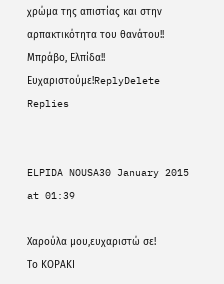χρώμα της απιστίας και στην αρπακτικότητα του θανάτου!! Μπράβο, Ελπίδα!! Ευχαριστούμε!ReplyDelete
Replies


ELPIDA NOUSA30 January 2015 at 01:39

Χαρούλα μου,ευχαριστώ σε!
Το ΚΟΡΑΚΙ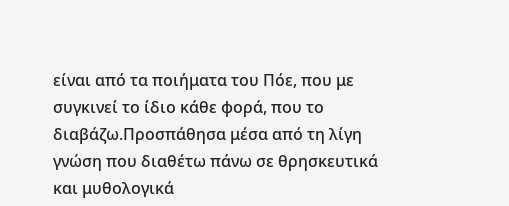είναι από τα ποιήματα του Πόε, που με συγκινεί το ίδιο κάθε φορά, που το διαβάζω.Προσπάθησα μέσα από τη λίγη γνώση που διαθέτω πάνω σε θρησκευτικά και μυθολογικά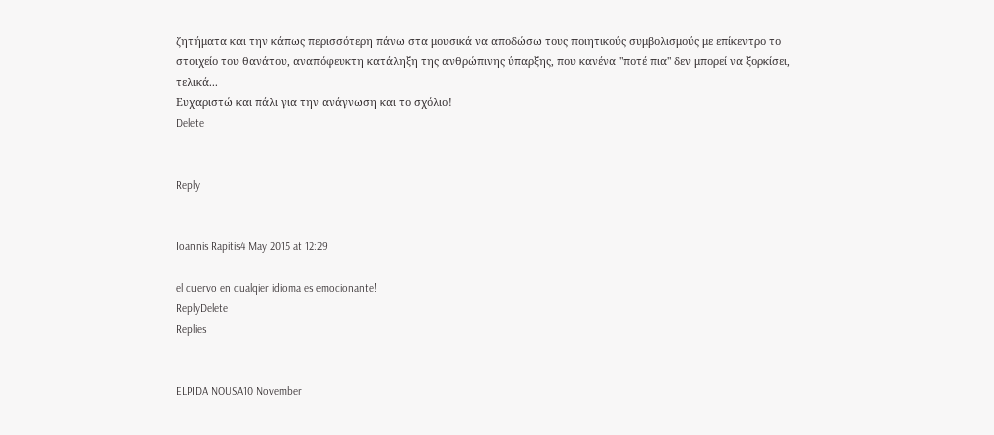ζητήματα και την κάπως περισσότερη πάνω στα μουσικά να αποδώσω τους ποιητικούς συμβολισμούς με επίκεντρο το στοιχείο του θανάτου, αναπόφευκτη κατάληξη της ανθρώπινης ύπαρξης, που κανένα "ποτέ πια" δεν μπορεί να ξορκίσει, τελικά...
Ευχαριστώ και πάλι για την ανάγνωση και το σχόλιο!
Delete


Reply


Ioannis Rapitis4 May 2015 at 12:29

el cuervo en cualqier idioma es emocionante!
ReplyDelete
Replies


ELPIDA NOUSA10 November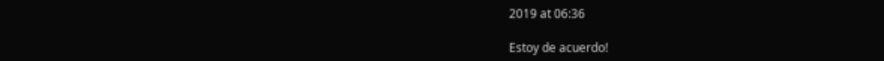2019 at 06:36

Estoy de acuerdo!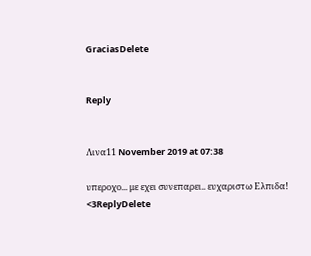GraciasDelete


Reply


Λινα11 November 2019 at 07:38

υπεροχο... με εχει συνεπαρει.. ευχαριστω Ελπιδα! <3ReplyDelete